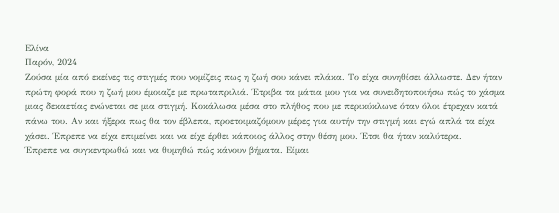Ελίνα
Παρόν, 2024
Ζούσα μία από εκείνες τις στιγμές που νομίζεις πως η ζωή σου κάνει πλάκα. Το είχα συνηθίσει άλλωστε. Δεν ήταν πρώτη φορά που η ζωή μου έμοιαζε με πρωταπριλιά. Έτριβα τα μάτια μου για να συνειδητοποιήσω πώς το χάσμα μιας δεκαετίας ενώνεται σε μια στιγμή. Κοκάλωσα μέσα στο πλήθος που με περικύκλωνε όταν όλοι έτρεχαν κατά πάνω του. Αν και ήξερα πως θα τον έβλεπα, προετοιμαζόμουν μέρες για αυτήν την στιγμή και εγώ απλά τα είχα χάσει. Έπρεπε να είχα επιμείνει και να είχε έρθει κάποιος άλλος στην θέση μου. Έτσι θα ήταν καλύτερα.
Έπρεπε να συγκεντρωθώ και να θυμηθώ πώς κάνουν βήματα. Είμαι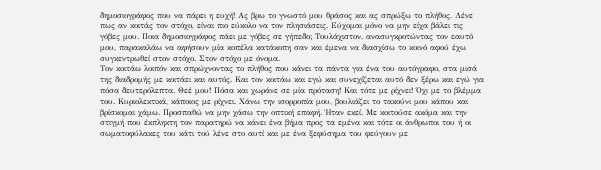δημοσιογράφος που να πάρει η ευχή! Ας βρω το γνωστό μου θράσος και ας σπρώξω το πλήθος. Λένε πως αν κοιτάς τον στόχο, είναι πιο εύκολο να τον πλησιάσεις. Εύχομαι μόνο να μην είχα βάλει τις γόβες μου. Ποια δημοσιογράφος πάει με γόβες σε γήπεδο; Τουλάχιστον, ανασυγκροτώντας τον εαυτό μου, παρακαλάω να αφήσουν μία κοπέλα κατάκοπη σαν και έμενα να διασχίσω το κοινό αφού έχω συγκεντρωθεί στον στόχο. Στον στόχο με όνομα.
Τον κοιτάω λοιπόν και σπρώχνοντας το πλήθος που κάνει τα πάντα για ένα του αυτόγραφο, στα μισά της διαδρομής με κοιτάει και αυτός. Και τον κοιτάω και εγώ και συνεχίζεται αυτό δεν ξέρω και εγώ για πόσα δευτερόλεπτα. Θεέ μου! Πόσα και χωράνε σε μία πρόταση! Και τότε με ρίχνει! Όχι με το βλέμμα του. Κυριολεκτικά, κάποιος με ρίχνει. Χάνω την ισορροπία μου, βουλιάζει το τακούνι μου κάπου και βρίσκομαι χάμω. Προσπαθώ να μην χάσω την οπτική επαφή. Ήταν εκεί. Με κοιτούσε ακόμα και την στιγμή που έκπληκτη τον παρατηρώ να κάνει ένα βήμα προς τα εμένα και τότε οι άνθρωποι του ή οι σωματοφύλακες του κάτι τού λένε στο αυτί και με ένα ξεφύσημα του φεύγουν με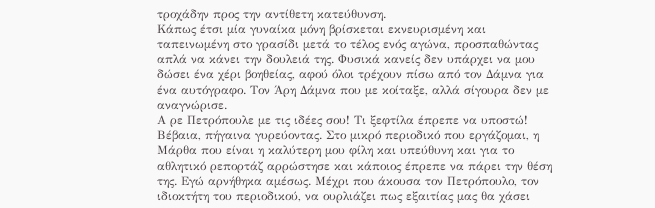τροχάδην προς την αντίθετη κατεύθυνση.
Κάπως έτσι μία γυναίκα μόνη βρίσκεται εκνευρισμένη και ταπεινωμένη στο γρασίδι μετά το τέλος ενός αγώνα, προσπαθώντας απλά να κάνει την δουλειά της. Φυσικά κανείς δεν υπάρχει να μου δώσει ένα χέρι βοηθείας, αφού όλοι τρέχουν πίσω από τον Δάμνα για ένα αυτόγραφο. Τον Άρη Δάμνα που με κοίταξε, αλλά σίγουρα δεν με αναγνώρισε.
Α ρε Πετρόπουλε με τις ιδέες σου! Τι ξεφτίλα έπρεπε να υποστώ! Βέβαια, πήγαινα γυρεύοντας. Στο μικρό περιοδικό που εργάζομαι, η Μάρθα που είναι η καλύτερη μου φίλη και υπεύθυνη και για το αθλητικό ρεπορτάζ αρρώστησε και κάποιος έπρεπε να πάρει την θέση της. Εγώ αρνήθηκα αμέσως. Μέχρι που άκουσα τον Πετρόπουλο, τον ιδιοκτήτη του περιοδικού, να ουρλιάζει πως εξαιτίας μας θα χάσει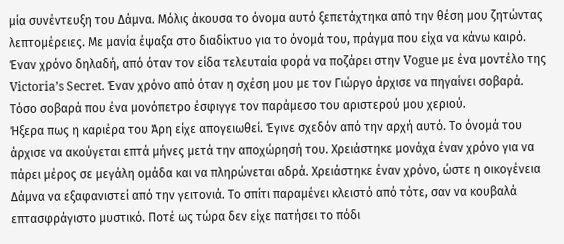μία συνέντευξη του Δάμνα. Μόλις άκουσα το όνομα αυτό ξεπετάχτηκα από την θέση μου ζητώντας λεπτομέρειες. Με μανία έψαξα στο διαδίκτυο για το όνομά του, πράγμα που είχα να κάνω καιρό. Έναν χρόνο δηλαδή, από όταν τον είδα τελευταία φορά να ποζάρει στην Vogue με ένα μοντέλο της Victoria’s Secret. Έναν χρόνο από όταν η σχέση μου με τον Γιώργο άρχισε να πηγαίνει σοβαρά. Τόσο σοβαρά που ένα μονόπετρο έσφιγγε τον παράμεσο του αριστερού μου χεριού.
Ήξερα πως η καριέρα του Άρη είχε απογειωθεί. Έγινε σχεδόν από την αρχή αυτό. Το όνομά του άρχισε να ακούγεται επτά μήνες μετά την αποχώρησή του. Χρειάστηκε μονάχα έναν χρόνο για να πάρει μέρος σε μεγάλη ομάδα και να πληρώνεται αδρά. Χρειάστηκε έναν χρόνο, ώστε η οικογένεια Δάμνα να εξαφανιστεί από την γειτονιά. Το σπίτι παραμένει κλειστό από τότε, σαν να κουβαλά επτασφράγιστο μυστικό. Ποτέ ως τώρα δεν είχε πατήσει το πόδι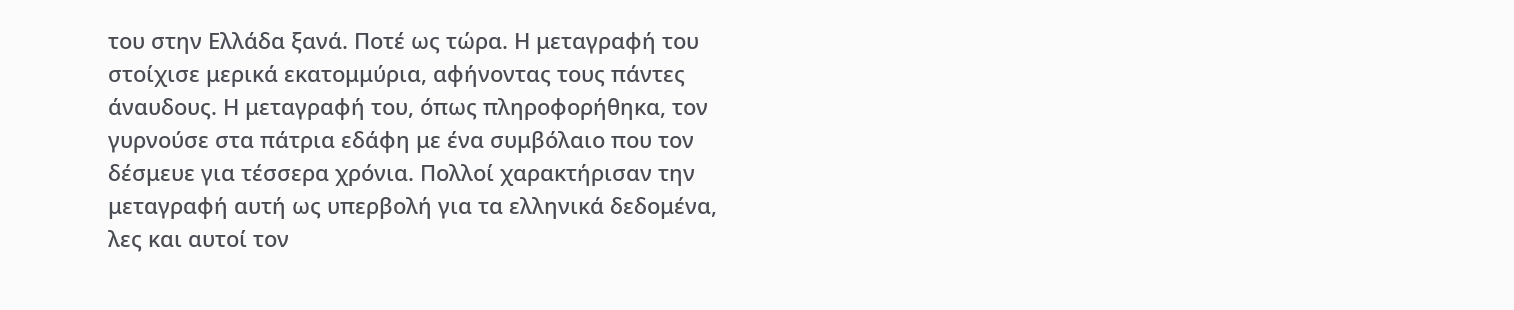του στην Ελλάδα ξανά. Ποτέ ως τώρα. Η μεταγραφή του στοίχισε μερικά εκατομμύρια, αφήνοντας τους πάντες άναυδους. Η μεταγραφή του, όπως πληροφορήθηκα, τον γυρνούσε στα πάτρια εδάφη με ένα συμβόλαιο που τον δέσμευε για τέσσερα χρόνια. Πολλοί χαρακτήρισαν την μεταγραφή αυτή ως υπερβολή για τα ελληνικά δεδομένα, λες και αυτοί τον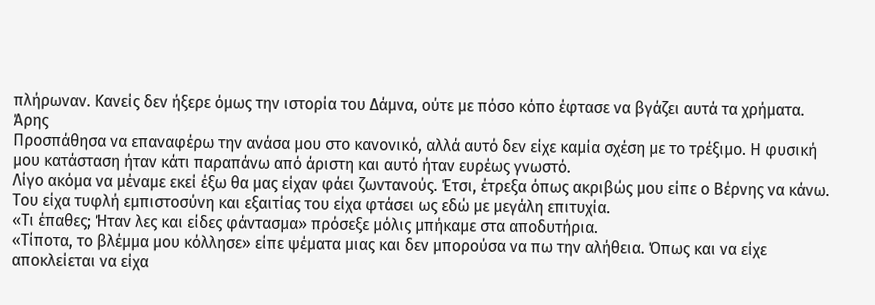πλήρωναν. Κανείς δεν ήξερε όμως την ιστορία του Δάμνα, ούτε με πόσο κόπο έφτασε να βγάζει αυτά τα χρήματα.
Άρης
Προσπάθησα να επαναφέρω την ανάσα μου στο κανονικό, αλλά αυτό δεν είχε καμία σχέση με το τρέξιμο. Η φυσική μου κατάσταση ήταν κάτι παραπάνω από άριστη και αυτό ήταν ευρέως γνωστό.
Λίγο ακόμα να μέναμε εκεί έξω θα μας είχαν φάει ζωντανούς. Έτσι, έτρεξα όπως ακριβώς μου είπε ο Βέρνης να κάνω. Του είχα τυφλή εμπιστοσύνη και εξαιτίας του είχα φτάσει ως εδώ με μεγάλη επιτυχία.
«Τι έπαθες; Ήταν λες και είδες φάντασμα» πρόσεξε μόλις μπήκαμε στα αποδυτήρια.
«Τίποτα, το βλέμμα μου κόλλησε» είπε ψέματα μιας και δεν μπορούσα να πω την αλήθεια. Όπως και να είχε αποκλείεται να είχα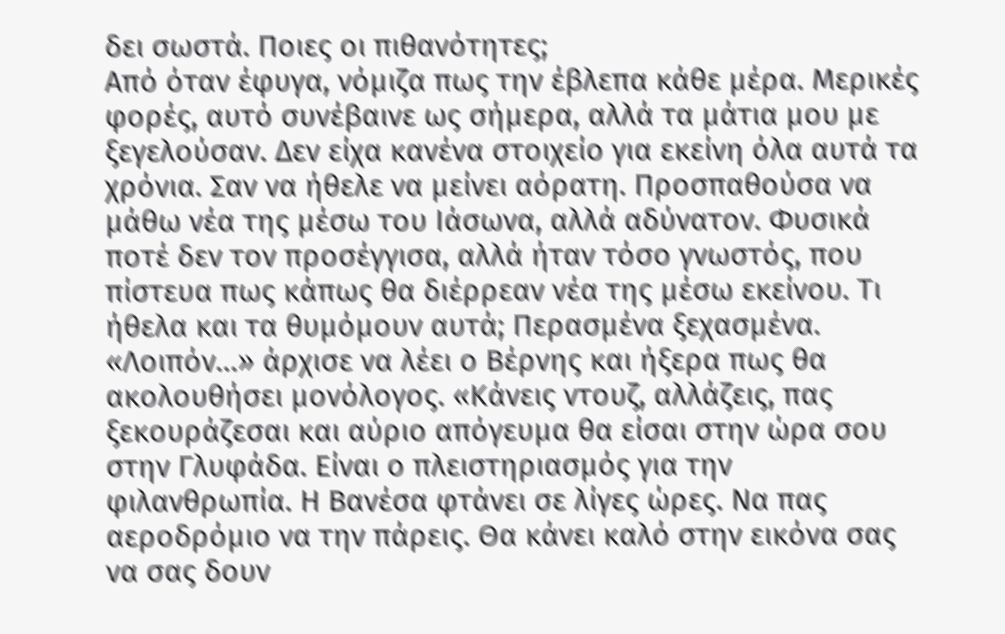δει σωστά. Ποιες οι πιθανότητες;
Από όταν έφυγα, νόμιζα πως την έβλεπα κάθε μέρα. Μερικές φορές, αυτό συνέβαινε ως σήμερα, αλλά τα μάτια μου με ξεγελούσαν. Δεν είχα κανένα στοιχείο για εκείνη όλα αυτά τα χρόνια. Σαν να ήθελε να μείνει αόρατη. Προσπαθούσα να μάθω νέα της μέσω του Ιάσωνα, αλλά αδύνατον. Φυσικά ποτέ δεν τον προσέγγισα, αλλά ήταν τόσο γνωστός, που πίστευα πως κάπως θα διέρρεαν νέα της μέσω εκείνου. Τι ήθελα και τα θυμόμουν αυτά; Περασμένα ξεχασμένα.
«Λοιπόν…» άρχισε να λέει ο Βέρνης και ήξερα πως θα ακολουθήσει μονόλογος. «Κάνεις ντουζ, αλλάζεις, πας ξεκουράζεσαι και αύριο απόγευμα θα είσαι στην ώρα σου στην Γλυφάδα. Είναι ο πλειστηριασμός για την φιλανθρωπία. Η Βανέσα φτάνει σε λίγες ώρες. Να πας αεροδρόμιο να την πάρεις. Θα κάνει καλό στην εικόνα σας να σας δουν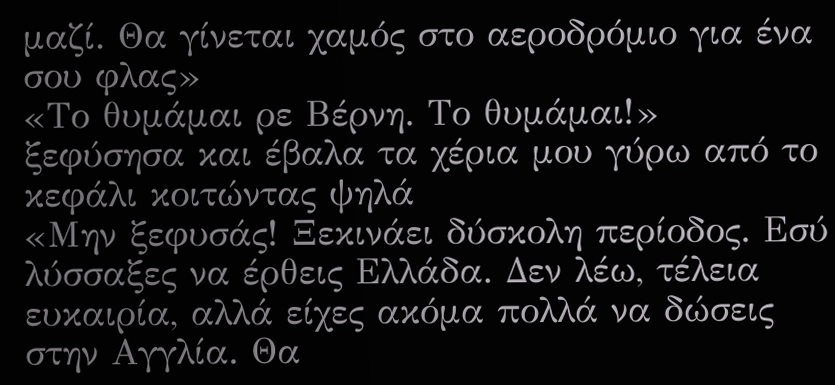μαζί. Θα γίνεται χαμός στο αεροδρόμιο για ένα σου φλας»
«Το θυμάμαι ρε Βέρνη. Το θυμάμαι!» ξεφύσησα και έβαλα τα χέρια μου γύρω από το κεφάλι κοιτώντας ψηλά
«Μην ξεφυσάς! Ξεκινάει δύσκολη περίοδος. Εσύ λύσσαξες να έρθεις Ελλάδα. Δεν λέω, τέλεια ευκαιρία, αλλά είχες ακόμα πολλά να δώσεις στην Αγγλία. Θα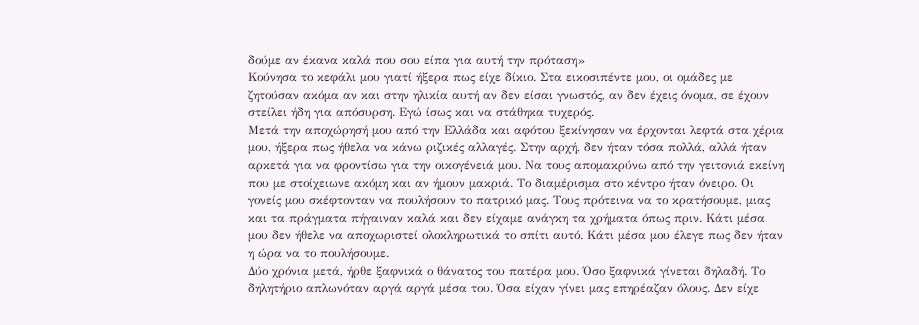δούμε αν έκανα καλά που σου είπα για αυτή την πρόταση»
Κούνησα το κεφάλι μου γιατί ήξερα πως είχε δίκιο. Στα εικοσιπέντε μου, οι ομάδες με ζητούσαν ακόμα αν και στην ηλικία αυτή αν δεν είσαι γνωστός, αν δεν έχεις όνομα, σε έχουν στείλει ήδη για απόσυρση. Εγώ ίσως και να στάθηκα τυχερός.
Μετά την αποχώρησή μου από την Ελλάδα και αφότου ξεκίνησαν να έρχονται λεφτά στα χέρια μου, ήξερα πως ήθελα να κάνω ριζικές αλλαγές. Στην αρχή, δεν ήταν τόσα πολλά, αλλά ήταν αρκετά για να φροντίσω για την οικογένειά μου. Να τους απομακρύνω από την γειτονιά εκείνη που με στοίχειωνε ακόμη και αν ήμουν μακριά. Το διαμέρισμα στο κέντρο ήταν όνειρο. Οι γονείς μου σκέφτονταν να πουλήσουν το πατρικό μας. Τους πρότεινα να το κρατήσουμε, μιας και τα πράγματα πήγαιναν καλά και δεν είχαμε ανάγκη τα χρήματα όπως πριν. Κάτι μέσα μου δεν ήθελε να αποχωριστεί ολοκληρωτικά το σπίτι αυτό. Κάτι μέσα μου έλεγε πως δεν ήταν η ώρα να το πουλήσουμε.
Δύο χρόνια μετά, ήρθε ξαφνικά ο θάνατος του πατέρα μου. Όσο ξαφνικά γίνεται δηλαδή. Το δηλητήριο απλωνόταν αργά αργά μέσα του. Όσα είχαν γίνει μας επηρέαζαν όλους. Δεν είχε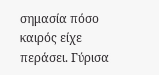σημασία πόσο καιρός είχε περάσει. Γύρισα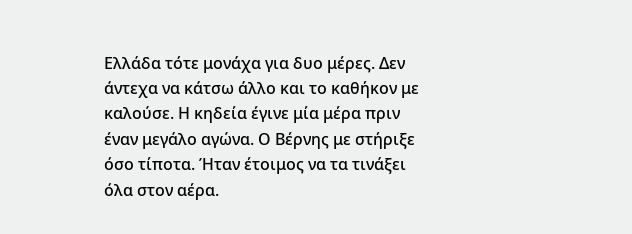Ελλάδα τότε μονάχα για δυο μέρες. Δεν άντεχα να κάτσω άλλο και το καθήκον με καλούσε. Η κηδεία έγινε μία μέρα πριν έναν μεγάλο αγώνα. Ο Βέρνης με στήριξε όσο τίποτα. Ήταν έτοιμος να τα τινάξει όλα στον αέρα.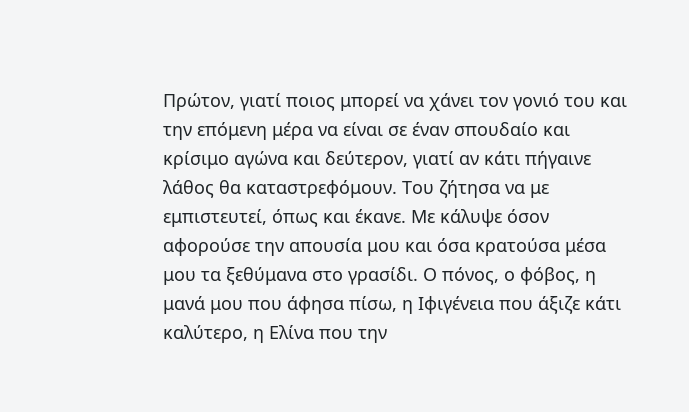Πρώτον, γιατί ποιος μπορεί να χάνει τον γονιό του και την επόμενη μέρα να είναι σε έναν σπουδαίο και κρίσιμο αγώνα και δεύτερον, γιατί αν κάτι πήγαινε λάθος θα καταστρεφόμουν. Του ζήτησα να με εμπιστευτεί, όπως και έκανε. Με κάλυψε όσον αφορούσε την απουσία μου και όσα κρατούσα μέσα μου τα ξεθύμανα στο γρασίδι. Ο πόνος, ο φόβος, η μανά μου που άφησα πίσω, η Ιφιγένεια που άξιζε κάτι καλύτερο, η Ελίνα που την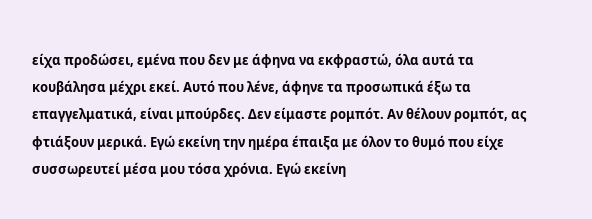είχα προδώσει, εμένα που δεν με άφηνα να εκφραστώ, όλα αυτά τα κουβάλησα μέχρι εκεί. Αυτό που λένε, άφηνε τα προσωπικά έξω τα επαγγελματικά, είναι μπούρδες. Δεν είμαστε ρομπότ. Αν θέλουν ρομπότ, ας φτιάξουν μερικά. Εγώ εκείνη την ημέρα έπαιξα με όλον το θυμό που είχε συσσωρευτεί μέσα μου τόσα χρόνια. Εγώ εκείνη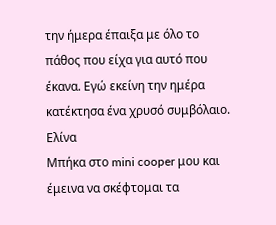την ήμερα έπαιξα με όλο το πάθος που είχα για αυτό που έκανα. Εγώ εκείνη την ημέρα κατέκτησα ένα χρυσό συμβόλαιο.
Ελίνα
Μπήκα στο mini cooper μου και έμεινα να σκέφτομαι τα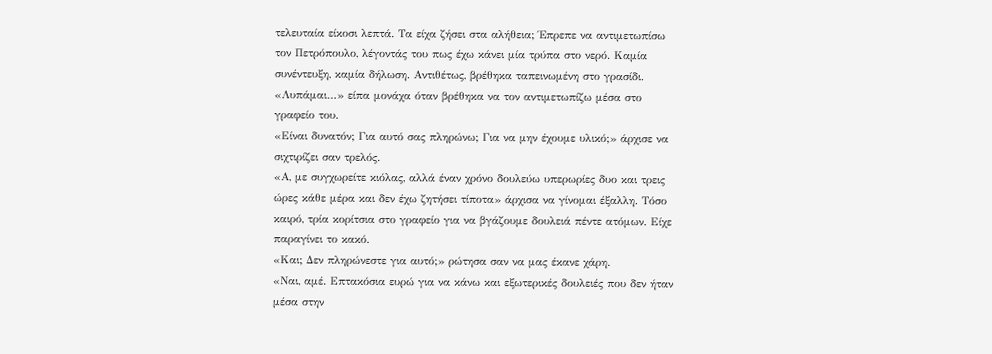τελευταία είκοσι λεπτά. Τα είχα ζήσει στα αλήθεια; Έπρεπε να αντιμετωπίσω τον Πετρόπουλο, λέγοντάς του πως έχω κάνει μία τρύπα στο νερό. Καμία συνέντευξη, καμία δήλωση. Αντιθέτως, βρέθηκα ταπεινωμένη στο γρασίδι.
«Λυπάμαι…» είπα μονάχα όταν βρέθηκα να τον αντιμετωπίζω μέσα στο γραφείο του.
«Είναι δυνατόν; Για αυτό σας πληρώνω; Για να μην έχουμε υλικό;» άρχισε να σιχτιρίζει σαν τρελός.
«Α, με συγχωρείτε κιόλας, αλλά έναν χρόνο δουλεύω υπερωρίες δυο και τρεις ώρες κάθε μέρα και δεν έχω ζητήσει τίποτα» άρχισα να γίνομαι έξαλλη. Τόσο καιρό, τρία κορίτσια στο γραφείο για να βγάζουμε δουλειά πέντε ατόμων. Είχε παραγίνει το κακό.
«Και; Δεν πληρώνεστε για αυτό;» ρώτησα σαν να μας έκανε χάρη.
«Ναι, αμέ. Επτακόσια ευρώ για να κάνω και εξωτερικές δουλειές που δεν ήταν μέσα στην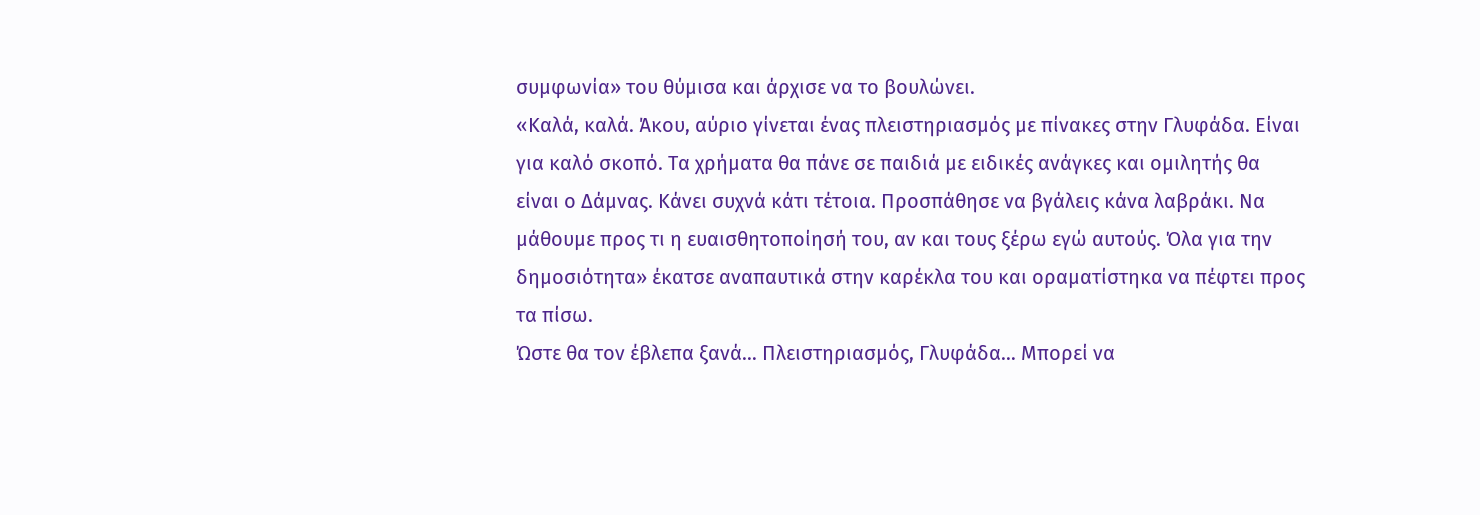συμφωνία» του θύμισα και άρχισε να το βουλώνει.
«Καλά, καλά. Άκου, αύριο γίνεται ένας πλειστηριασμός με πίνακες στην Γλυφάδα. Είναι για καλό σκοπό. Τα χρήματα θα πάνε σε παιδιά με ειδικές ανάγκες και ομιλητής θα είναι ο Δάμνας. Κάνει συχνά κάτι τέτοια. Προσπάθησε να βγάλεις κάνα λαβράκι. Να μάθουμε προς τι η ευαισθητοποίησή του, αν και τους ξέρω εγώ αυτούς. Όλα για την δημοσιότητα» έκατσε αναπαυτικά στην καρέκλα του και οραματίστηκα να πέφτει προς τα πίσω.
Ώστε θα τον έβλεπα ξανά… Πλειστηριασμός, Γλυφάδα… Μπορεί να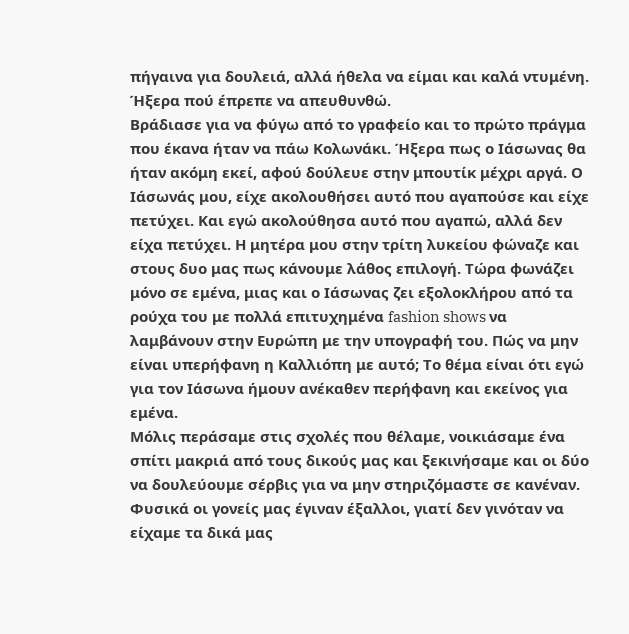πήγαινα για δουλειά, αλλά ήθελα να είμαι και καλά ντυμένη. Ήξερα πού έπρεπε να απευθυνθώ.
Βράδιασε για να φύγω από το γραφείο και το πρώτο πράγμα που έκανα ήταν να πάω Κολωνάκι. Ήξερα πως ο Ιάσωνας θα ήταν ακόμη εκεί, αφού δούλευε στην μπουτίκ μέχρι αργά. Ο Ιάσωνάς μου, είχε ακολουθήσει αυτό που αγαπούσε και είχε πετύχει. Και εγώ ακολούθησα αυτό που αγαπώ, αλλά δεν είχα πετύχει. Η μητέρα μου στην τρίτη λυκείου φώναζε και στους δυο μας πως κάνουμε λάθος επιλογή. Τώρα φωνάζει μόνο σε εμένα, μιας και ο Ιάσωνας ζει εξολοκλήρου από τα ρούχα του με πολλά επιτυχημένα fashion shows να λαμβάνουν στην Ευρώπη με την υπογραφή του. Πώς να μην είναι υπερήφανη η Καλλιόπη με αυτό; Το θέμα είναι ότι εγώ για τον Ιάσωνα ήμουν ανέκαθεν περήφανη και εκείνος για εμένα.
Μόλις περάσαμε στις σχολές που θέλαμε, νοικιάσαμε ένα σπίτι μακριά από τους δικούς μας και ξεκινήσαμε και οι δύο να δουλεύουμε σέρβις για να μην στηριζόμαστε σε κανέναν. Φυσικά οι γονείς μας έγιναν έξαλλοι, γιατί δεν γινόταν να είχαμε τα δικά μας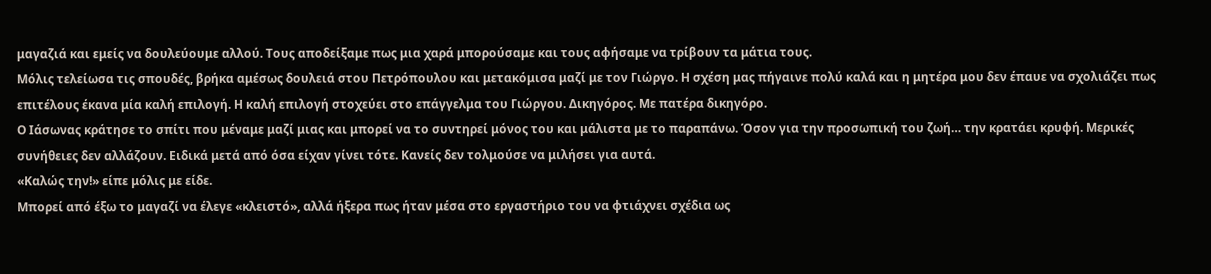μαγαζιά και εμείς να δουλεύουμε αλλού. Τους αποδείξαμε πως μια χαρά μπορούσαμε και τους αφήσαμε να τρίβουν τα μάτια τους.
Μόλις τελείωσα τις σπουδές, βρήκα αμέσως δουλειά στου Πετρόπουλου και μετακόμισα μαζί με τον Γιώργο. Η σχέση μας πήγαινε πολύ καλά και η μητέρα μου δεν έπαυε να σχολιάζει πως επιτέλους έκανα μία καλή επιλογή. Η καλή επιλογή στοχεύει στο επάγγελμα του Γιώργου. Δικηγόρος. Με πατέρα δικηγόρο.
Ο Ιάσωνας κράτησε το σπίτι που μέναμε μαζί μιας και μπορεί να το συντηρεί μόνος του και μάλιστα με το παραπάνω. Όσον για την προσωπική του ζωή… την κρατάει κρυφή. Μερικές συνήθειες δεν αλλάζουν. Ειδικά μετά από όσα είχαν γίνει τότε. Κανείς δεν τολμούσε να μιλήσει για αυτά.
«Καλώς την!» είπε μόλις με είδε.
Μπορεί από έξω το μαγαζί να έλεγε «κλειστό», αλλά ήξερα πως ήταν μέσα στο εργαστήριο του να φτιάχνει σχέδια ως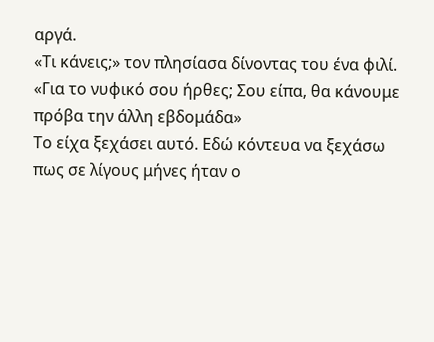αργά.
«Τι κάνεις;» τον πλησίασα δίνοντας του ένα φιλί.
«Για το νυφικό σου ήρθες; Σου είπα, θα κάνουμε πρόβα την άλλη εβδομάδα»
Το είχα ξεχάσει αυτό. Εδώ κόντευα να ξεχάσω πως σε λίγους μήνες ήταν ο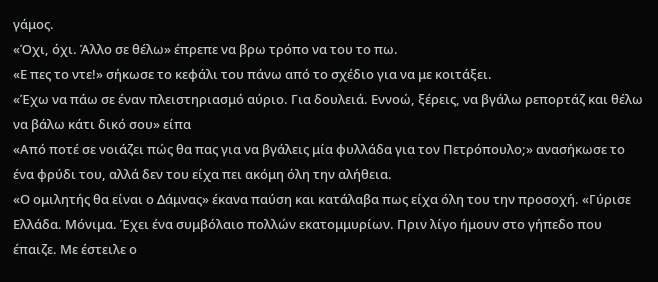γάμος.
«Όχι, όχι. Άλλο σε θέλω» έπρεπε να βρω τρόπο να του το πω.
«Ε πες το ντε!» σήκωσε το κεφάλι του πάνω από το σχέδιο για να με κοιτάξει.
«Έχω να πάω σε έναν πλειστηριασμό αύριο. Για δουλειά. Εννοώ, ξέρεις, να βγάλω ρεπορτάζ και θέλω να βάλω κάτι δικό σου» είπα
«Από ποτέ σε νοιάζει πώς θα πας για να βγάλεις μία φυλλάδα για τον Πετρόπουλο;» ανασήκωσε το ένα φρύδι του, αλλά δεν του είχα πει ακόμη όλη την αλήθεια.
«Ο ομιλητής θα είναι ο Δάμνας» έκανα παύση και κατάλαβα πως είχα όλη του την προσοχή. «Γύρισε Ελλάδα. Μόνιμα. Έχει ένα συμβόλαιο πολλών εκατομμυρίων. Πριν λίγο ήμουν στο γήπεδο που έπαιζε. Με έστειλε ο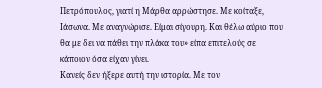Πετρόπουλος, γιατί η Μάρθα αρρώστησε. Με κοίταξε, Ιάσωνα. Με αναγνώρισε. Είμαι σίγουρη. Και θέλω αύριο που θα με δει να πάθει την πλάκα του» είπα επιτελούς σε κάποιον όσα είχαν γίνει.
Κανείς δεν ήξερε αυτή την ιστορία. Με τον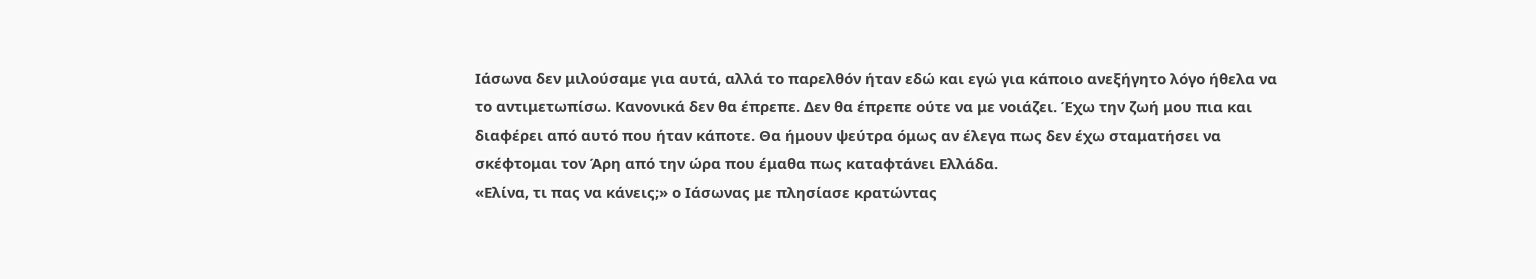Ιάσωνα δεν μιλούσαμε για αυτά, αλλά το παρελθόν ήταν εδώ και εγώ για κάποιο ανεξήγητο λόγο ήθελα να το αντιμετωπίσω. Κανονικά δεν θα έπρεπε. Δεν θα έπρεπε ούτε να με νοιάζει. Έχω την ζωή μου πια και διαφέρει από αυτό που ήταν κάποτε. Θα ήμουν ψεύτρα όμως αν έλεγα πως δεν έχω σταματήσει να σκέφτομαι τον Άρη από την ώρα που έμαθα πως καταφτάνει Ελλάδα.
«Ελίνα, τι πας να κάνεις;» ο Ιάσωνας με πλησίασε κρατώντας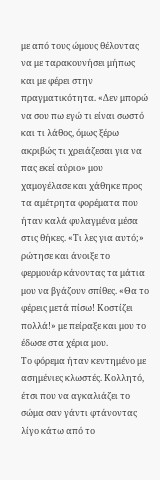με από τους ώμους θέλοντας να με ταρακουνήσει μήπως και με φέρει στην πραγματικότητα. «Δεν μπορώ να σου πω εγώ τι είναι σωστό και τι λάθος, όμως ξέρω ακριβώς τι χρειάζεσαι για να πας εκεί αύριο» μου χαμογέλασε και χάθηκε προς τα αμέτρητα φορέματα που ήταν καλά φυλαγμένα μέσα στις θήκες. «Τι λες για αυτό;» ρώτησε και άνοιξε το φερμουάρ κάνοντας τα μάτια μου να βγάζουν σπίθες. «Θα το φέρεις μετά πίσω! Κοστίζει πολλά!» με πείραξε και μου το έδωσε στα χέρια μου.
Το φόρεμα ήταν κεντημένο με ασημένιες κλωστές. Κολλητό, έτσι που να αγκαλιάζει το σώμα σαν γάντι φτάνοντας λίγο κάτω από το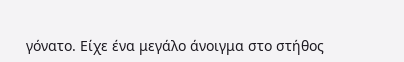γόνατο. Είχε ένα μεγάλο άνοιγμα στο στήθος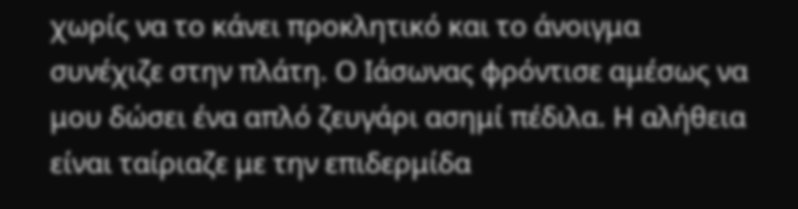χωρίς να το κάνει προκλητικό και το άνοιγμα συνέχιζε στην πλάτη. Ο Ιάσωνας φρόντισε αμέσως να μου δώσει ένα απλό ζευγάρι ασημί πέδιλα. Η αλήθεια είναι ταίριαζε με την επιδερμίδα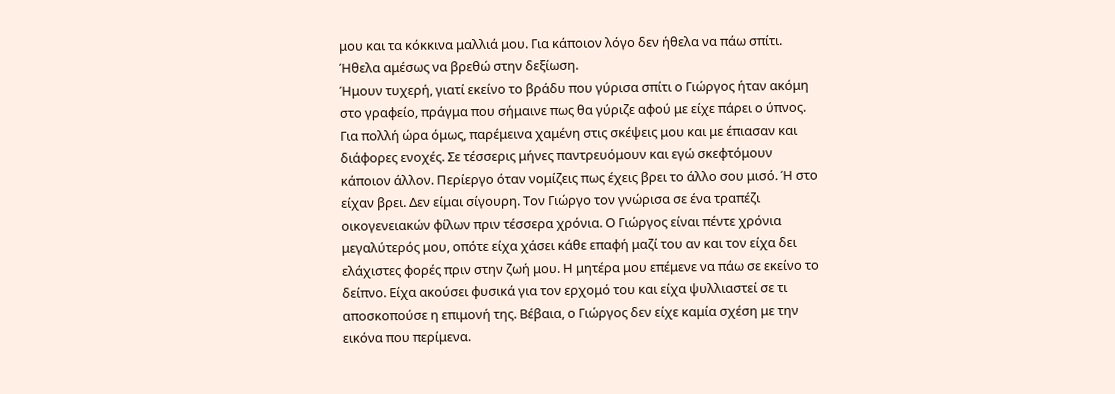μου και τα κόκκινα μαλλιά μου. Για κάποιον λόγο δεν ήθελα να πάω σπίτι. Ήθελα αμέσως να βρεθώ στην δεξίωση.
Ήμουν τυχερή, γιατί εκείνο το βράδυ που γύρισα σπίτι ο Γιώργος ήταν ακόμη στο γραφείο, πράγμα που σήμαινε πως θα γύριζε αφού με είχε πάρει ο ύπνος. Για πολλή ώρα όμως, παρέμεινα χαμένη στις σκέψεις μου και με έπιασαν και διάφορες ενοχές. Σε τέσσερις μήνες παντρευόμουν και εγώ σκεφτόμουν κάποιον άλλον. Περίεργο όταν νομίζεις πως έχεις βρει το άλλο σου μισό. Ή στο είχαν βρει. Δεν είμαι σίγουρη. Τον Γιώργο τον γνώρισα σε ένα τραπέζι οικογενειακών φίλων πριν τέσσερα χρόνια. Ο Γιώργος είναι πέντε χρόνια μεγαλύτερός μου, οπότε είχα χάσει κάθε επαφή μαζί του αν και τον είχα δει ελάχιστες φορές πριν στην ζωή μου. Η μητέρα μου επέμενε να πάω σε εκείνο το δείπνο. Είχα ακούσει φυσικά για τον ερχομό του και είχα ψυλλιαστεί σε τι αποσκοπούσε η επιμονή της. Βέβαια, ο Γιώργος δεν είχε καμία σχέση με την εικόνα που περίμενα.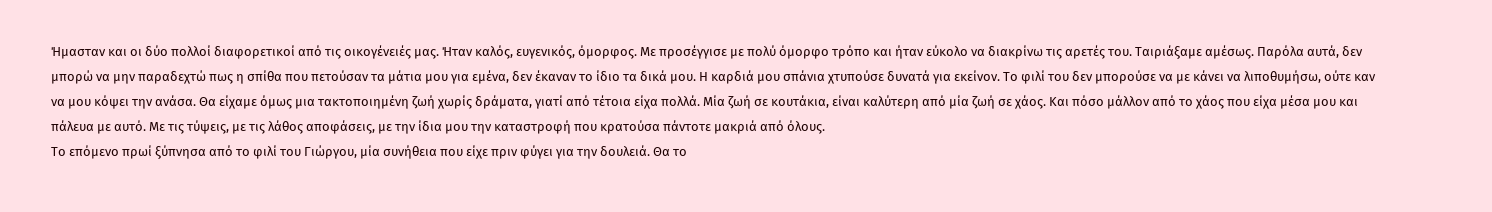Ήμασταν και οι δύο πολλοί διαφορετικοί από τις οικογένειές μας. Ήταν καλός, ευγενικός, όμορφος. Με προσέγγισε με πολύ όμορφο τρόπο και ήταν εύκολο να διακρίνω τις αρετές του. Ταιριάξαμε αμέσως. Παρόλα αυτά, δεν μπορώ να μην παραδεχτώ πως η σπίθα που πετούσαν τα μάτια μου για εμένα, δεν έκαναν το ίδιο τα δικά μου. Η καρδιά μου σπάνια χτυπούσε δυνατά για εκείνον. Το φιλί του δεν μπορούσε να με κάνει να λιποθυμήσω, ούτε καν να μου κόψει την ανάσα. Θα είχαμε όμως μια τακτοποιημένη ζωή χωρίς δράματα, γιατί από τέτοια είχα πολλά. Μία ζωή σε κουτάκια, είναι καλύτερη από μία ζωή σε χάος. Και πόσο μάλλον από το χάος που είχα μέσα μου και πάλευα με αυτό. Με τις τύψεις, με τις λάθος αποφάσεις, με την ίδια μου την καταστροφή που κρατούσα πάντοτε μακριά από όλους.
Το επόμενο πρωί ξύπνησα από το φιλί του Γιώργου, μία συνήθεια που είχε πριν φύγει για την δουλειά. Θα το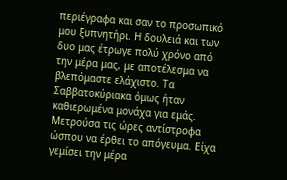περιέγραφα και σαν το προσωπικό μου ξυπνητήρι. Η δουλειά και των δυο μας έτρωγε πολύ χρόνο από την μέρα μας, με αποτέλεσμα να βλεπόμαστε ελάχιστο. Τα Σαββατοκύριακα όμως ήταν καθιερωμένα μονάχα για εμάς.
Μετρούσα τις ώρες αντίστροφα ώσπου να έρθει το απόγευμα. Είχα γεμίσει την μέρα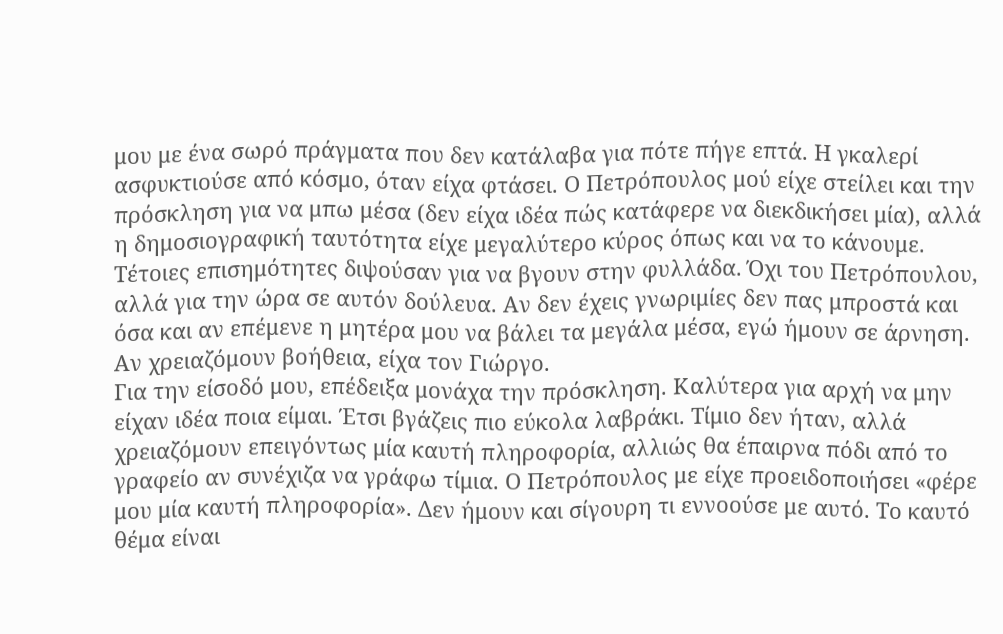μου με ένα σωρό πράγματα που δεν κατάλαβα για πότε πήγε επτά. Η γκαλερί ασφυκτιούσε από κόσμο, όταν είχα φτάσει. Ο Πετρόπουλος μού είχε στείλει και την πρόσκληση για να μπω μέσα (δεν είχα ιδέα πώς κατάφερε να διεκδικήσει μία), αλλά η δημοσιογραφική ταυτότητα είχε μεγαλύτερο κύρος όπως και να το κάνουμε. Τέτοιες επισημότητες διψούσαν για να βγουν στην φυλλάδα. Όχι του Πετρόπουλου, αλλά για την ώρα σε αυτόν δούλευα. Αν δεν έχεις γνωριμίες δεν πας μπροστά και όσα και αν επέμενε η μητέρα μου να βάλει τα μεγάλα μέσα, εγώ ήμουν σε άρνηση. Αν χρειαζόμουν βοήθεια, είχα τον Γιώργο.
Για την είσοδό μου, επέδειξα μονάχα την πρόσκληση. Καλύτερα για αρχή να μην είχαν ιδέα ποια είμαι. Έτσι βγάζεις πιο εύκολα λαβράκι. Τίμιο δεν ήταν, αλλά χρειαζόμουν επειγόντως μία καυτή πληροφορία, αλλιώς θα έπαιρνα πόδι από το γραφείο αν συνέχιζα να γράφω τίμια. Ο Πετρόπουλος με είχε προειδοποιήσει «φέρε μου μία καυτή πληροφορία». Δεν ήμουν και σίγουρη τι εννοούσε με αυτό. Το καυτό θέμα είναι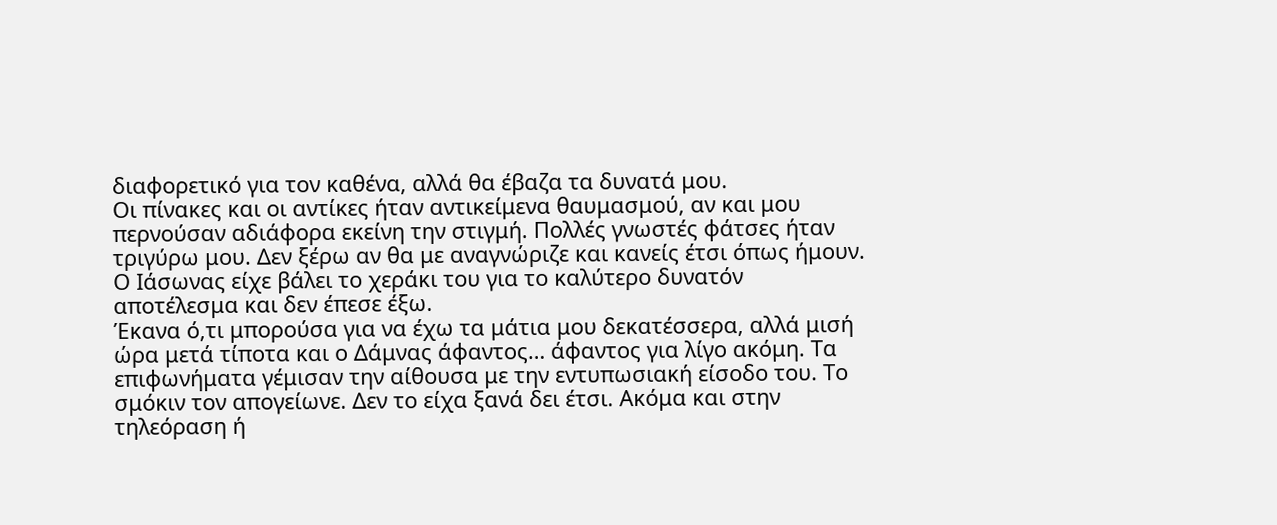διαφορετικό για τον καθένα, αλλά θα έβαζα τα δυνατά μου.
Οι πίνακες και οι αντίκες ήταν αντικείμενα θαυμασμού, αν και μου περνούσαν αδιάφορα εκείνη την στιγμή. Πολλές γνωστές φάτσες ήταν τριγύρω μου. Δεν ξέρω αν θα με αναγνώριζε και κανείς έτσι όπως ήμουν. Ο Ιάσωνας είχε βάλει το χεράκι του για το καλύτερο δυνατόν αποτέλεσμα και δεν έπεσε έξω.
Έκανα ό,τι μπορούσα για να έχω τα μάτια μου δεκατέσσερα, αλλά μισή ώρα μετά τίποτα και ο Δάμνας άφαντος… άφαντος για λίγο ακόμη. Τα επιφωνήματα γέμισαν την αίθουσα με την εντυπωσιακή είσοδο του. Το σμόκιν τον απογείωνε. Δεν το είχα ξανά δει έτσι. Ακόμα και στην τηλεόραση ή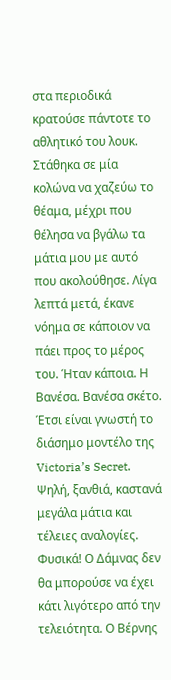στα περιοδικά κρατούσε πάντοτε το αθλητικό του λουκ. Στάθηκα σε μία κολώνα να χαζεύω το θέαμα, μέχρι που θέλησα να βγάλω τα μάτια μου με αυτό που ακολούθησε. Λίγα λεπτά μετά, έκανε νόημα σε κάποιον να πάει προς το μέρος του. Ήταν κάποια. Η Βανέσα. Βανέσα σκέτο. Έτσι είναι γνωστή το διάσημο μοντέλο της Victoria’s Secret. Ψηλή, ξανθιά, καστανά μεγάλα μάτια και τέλειες αναλογίες. Φυσικά! Ο Δάμνας δεν θα μπορούσε να έχει κάτι λιγότερο από την τελειότητα. Ο Βέρνης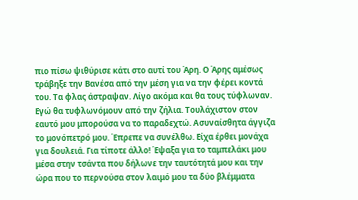πιο πίσω ψιθύρισε κάτι στο αυτί του Άρη. Ο Άρης αμέσως τράβηξε την Βανέσα από την μέση για να την φέρει κοντά του. Τα φλας άστραψαν. Λίγο ακόμα και θα τους τύφλωναν. Εγώ θα τυφλωνόμουν από την ζήλια. Τουλάχιστον στον εαυτό μου μπορούσα να το παραδεχτώ. Ασυναίσθητα άγγιζα το μονόπετρό μου. Έπρεπε να συνέλθω. Είχα έρθει μονάχα για δουλειά. Για τίποτε άλλο! Έψαξα για το ταμπελάκι μου μέσα στην τσάντα που δήλωνε την ταυτότητά μου και την ώρα που το περνούσα στον λαιμό μου τα δύο βλέμματα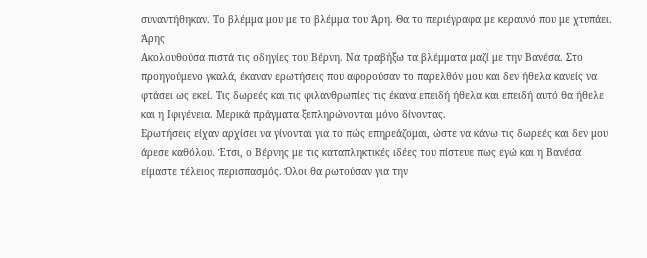συναντήθηκαν. Το βλέμμα μου με το βλέμμα του Άρη. Θα το περιέγραφα με κεραυνό που με χτυπάει.
Άρης
Ακολουθούσα πιστά τις οδηγίες του Βέρνη. Να τραβήξω τα βλέμματα μαζί με την Βανέσα. Στο προηγούμενο γκαλά, έκαναν ερωτήσεις που αφορούσαν το παρελθόν μου και δεν ήθελα κανείς να φτάσει ως εκεί. Τις δωρεές και τις φιλανθρωπίες τις έκανα επειδή ήθελα και επειδή αυτό θα ήθελε και η Ιφιγένεια. Μερικά πράγματα ξεπληρώνονται μόνο δίνοντας.
Ερωτήσεις είχαν αρχίσει να γίνονται για το πώς επηρεάζομαι, ώστε να κάνω τις δωρεές και δεν μου άρεσε καθόλου. Έτσι, ο Βέρνης με τις καταπληκτικές ιδέες του πίστευε πως εγώ και η Βανέσα είμαστε τέλειος περισπασμός. Όλοι θα ρωτούσαν για την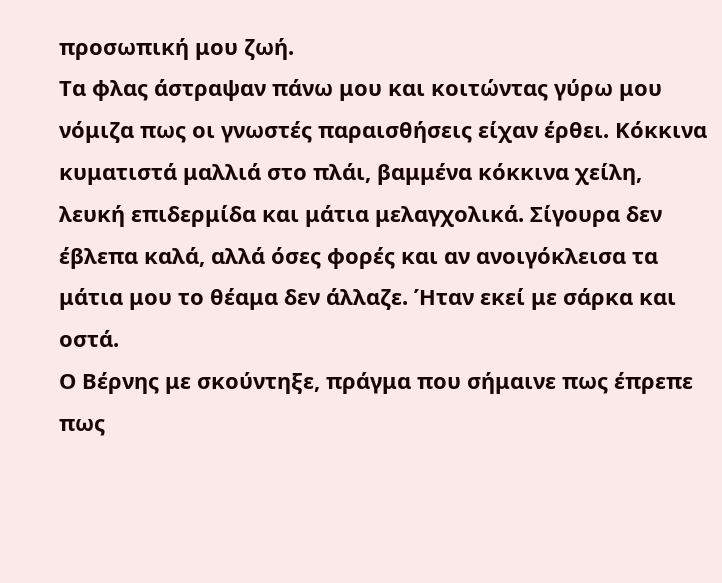προσωπική μου ζωή.
Τα φλας άστραψαν πάνω μου και κοιτώντας γύρω μου νόμιζα πως οι γνωστές παραισθήσεις είχαν έρθει. Κόκκινα κυματιστά μαλλιά στο πλάι, βαμμένα κόκκινα χείλη, λευκή επιδερμίδα και μάτια μελαγχολικά. Σίγουρα δεν έβλεπα καλά, αλλά όσες φορές και αν ανοιγόκλεισα τα μάτια μου το θέαμα δεν άλλαζε. Ήταν εκεί με σάρκα και οστά.
Ο Βέρνης με σκούντηξε, πράγμα που σήμαινε πως έπρεπε πως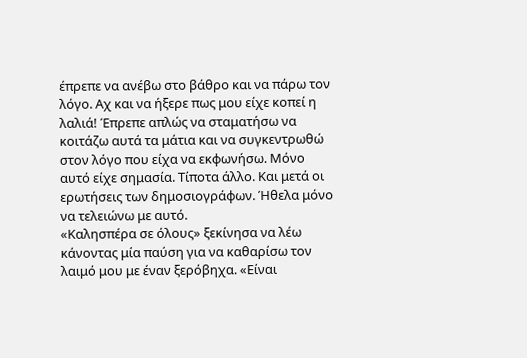έπρεπε να ανέβω στο βάθρο και να πάρω τον λόγο. Αχ και να ήξερε πως μου είχε κοπεί η λαλιά! Έπρεπε απλώς να σταματήσω να κοιτάζω αυτά τα μάτια και να συγκεντρωθώ στον λόγο που είχα να εκφωνήσω. Μόνο αυτό είχε σημασία. Τίποτα άλλο. Και μετά οι ερωτήσεις των δημοσιογράφων. Ήθελα μόνο να τελειώνω με αυτό.
«Καλησπέρα σε όλους» ξεκίνησα να λέω κάνοντας μία παύση για να καθαρίσω τον λαιμό μου με έναν ξερόβηχα. «Είναι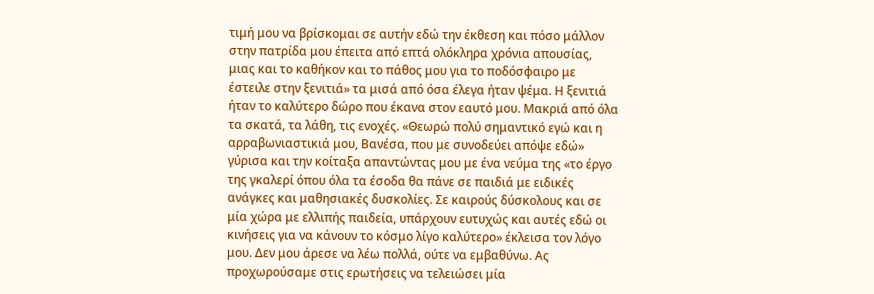τιμή μου να βρίσκομαι σε αυτήν εδώ την έκθεση και πόσο μάλλον στην πατρίδα μου έπειτα από επτά ολόκληρα χρόνια απουσίας, μιας και το καθήκον και το πάθος μου για το ποδόσφαιρο με έστειλε στην ξενιτιά» τα μισά από όσα έλεγα ήταν ψέμα. Η ξενιτιά ήταν το καλύτερο δώρο που έκανα στον εαυτό μου. Μακριά από όλα τα σκατά, τα λάθη, τις ενοχές. «Θεωρώ πολύ σημαντικό εγώ και η αρραβωνιαστικιά μου, Βανέσα, που με συνοδεύει απόψε εδώ» γύρισα και την κοίταξα απαντώντας μου με ένα νεύμα της «το έργο της γκαλερί όπου όλα τα έσοδα θα πάνε σε παιδιά με ειδικές ανάγκες και μαθησιακές δυσκολίες. Σε καιρούς δύσκολους και σε μία χώρα με ελλιπής παιδεία, υπάρχουν ευτυχώς και αυτές εδώ οι κινήσεις για να κάνουν το κόσμο λίγο καλύτερο» έκλεισα τον λόγο μου. Δεν μου άρεσε να λέω πολλά, ούτε να εμβαθύνω. Ας προχωρούσαμε στις ερωτήσεις να τελειώσει μία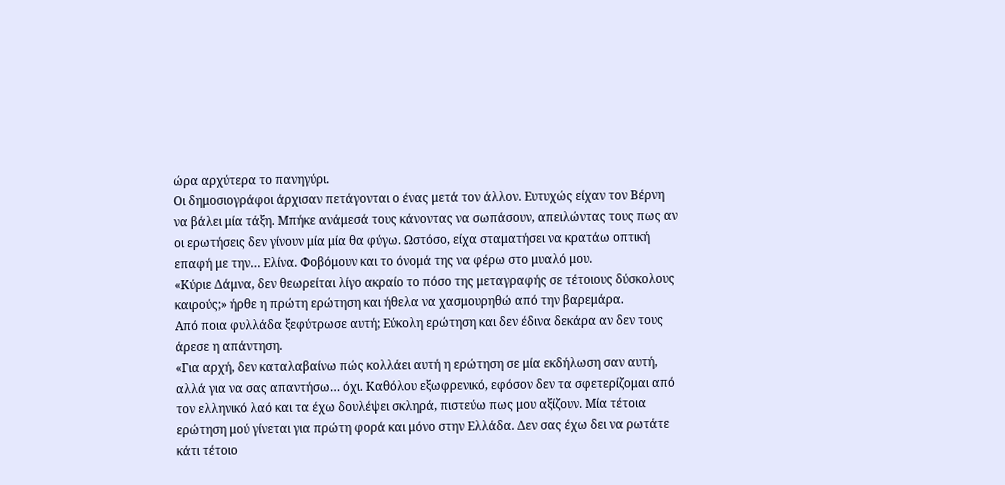ώρα αρχύτερα το πανηγύρι.
Οι δημοσιογράφοι άρχισαν πετάγονται ο ένας μετά τον άλλον. Ευτυχώς είχαν τον Βέρνη να βάλει μία τάξη. Μπήκε ανάμεσά τους κάνοντας να σωπάσουν, απειλώντας τους πως αν οι ερωτήσεις δεν γίνουν μία μία θα φύγω. Ωστόσο, είχα σταματήσει να κρατάω οπτική επαφή με την… Ελίνα. Φοβόμουν και το όνομά της να φέρω στο μυαλό μου.
«Κύριε Δάμνα, δεν θεωρείται λίγο ακραίο το πόσο της μεταγραφής σε τέτοιους δύσκολους καιρούς;» ήρθε η πρώτη ερώτηση και ήθελα να χασμουρηθώ από την βαρεμάρα.
Από ποια φυλλάδα ξεφύτρωσε αυτή; Εύκολη ερώτηση και δεν έδινα δεκάρα αν δεν τους άρεσε η απάντηση.
«Για αρχή, δεν καταλαβαίνω πώς κολλάει αυτή η ερώτηση σε μία εκδήλωση σαν αυτή, αλλά για να σας απαντήσω… όχι. Καθόλου εξωφρενικό, εφόσον δεν τα σφετερίζομαι από τον ελληνικό λαό και τα έχω δουλέψει σκληρά, πιστεύω πως μου αξίζουν. Μία τέτοια ερώτηση μού γίνεται για πρώτη φορά και μόνο στην Ελλάδα. Δεν σας έχω δει να ρωτάτε κάτι τέτοιο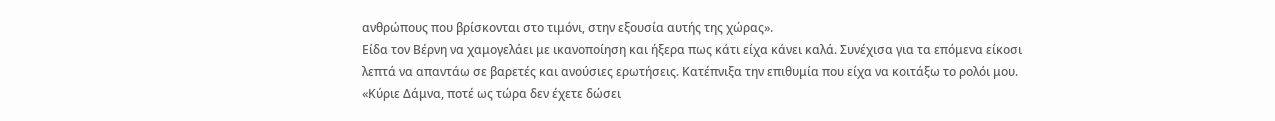ανθρώπους που βρίσκονται στο τιμόνι, στην εξουσία αυτής της χώρας».
Είδα τον Βέρνη να χαμογελάει με ικανοποίηση και ήξερα πως κάτι είχα κάνει καλά. Συνέχισα για τα επόμενα είκοσι λεπτά να απαντάω σε βαρετές και ανούσιες ερωτήσεις. Κατέπνιξα την επιθυμία που είχα να κοιτάξω το ρολόι μου.
«Κύριε Δάμνα, ποτέ ως τώρα δεν έχετε δώσει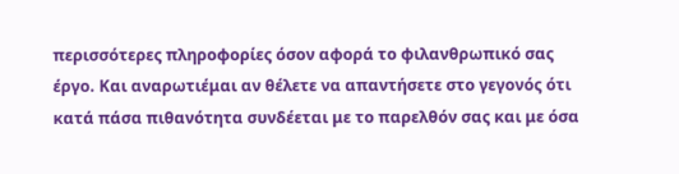περισσότερες πληροφορίες όσον αφορά το φιλανθρωπικό σας έργο. Και αναρωτιέμαι αν θέλετε να απαντήσετε στο γεγονός ότι κατά πάσα πιθανότητα συνδέεται με το παρελθόν σας και με όσα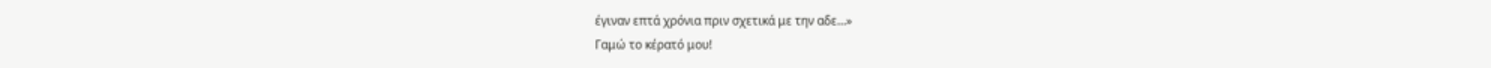έγιναν επτά χρόνια πριν σχετικά με την αδε…»
Γαμώ το κέρατό μου!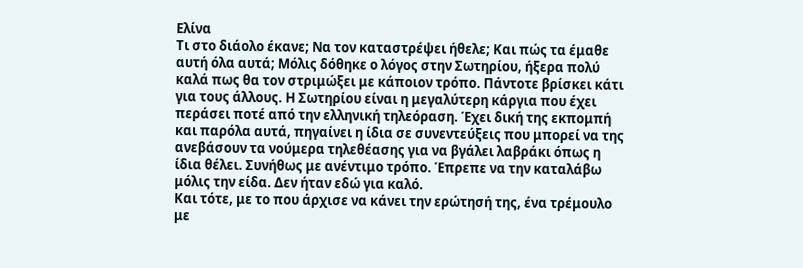Ελίνα
Τι στο διάολο έκανε; Να τον καταστρέψει ήθελε; Και πώς τα έμαθε αυτή όλα αυτά; Μόλις δόθηκε ο λόγος στην Σωτηρίου, ήξερα πολύ καλά πως θα τον στριμώξει με κάποιον τρόπο. Πάντοτε βρίσκει κάτι για τους άλλους. Η Σωτηρίου είναι η μεγαλύτερη κάργια που έχει περάσει ποτέ από την ελληνική τηλεόραση. Έχει δική της εκπομπή και παρόλα αυτά, πηγαίνει η ίδια σε συνεντεύξεις που μπορεί να της ανεβάσουν τα νούμερα τηλεθέασης για να βγάλει λαβράκι όπως η ίδια θέλει. Συνήθως με ανέντιμο τρόπο. Έπρεπε να την καταλάβω μόλις την είδα. Δεν ήταν εδώ για καλό.
Και τότε, με το που άρχισε να κάνει την ερώτησή της, ένα τρέμουλο με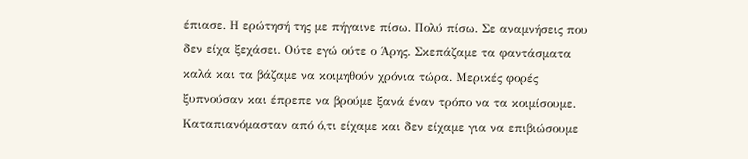έπιασε. Η ερώτησή της με πήγαινε πίσω. Πολύ πίσω. Σε αναμνήσεις που δεν είχα ξεχάσει. Ούτε εγώ ούτε ο Άρης. Σκεπάζαμε τα φαντάσματα καλά και τα βάζαμε να κοιμηθούν χρόνια τώρα. Μερικές φορές ξυπνούσαν και έπρεπε να βρούμε ξανά έναν τρόπο να τα κοιμίσουμε. Καταπιανόμασταν από ό,τι είχαμε και δεν είχαμε για να επιβιώσουμε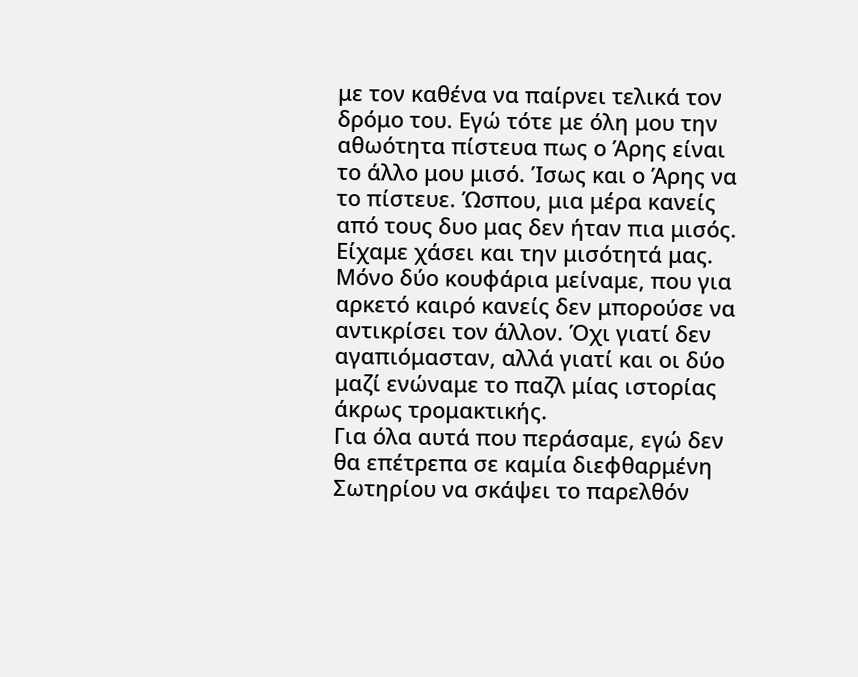με τον καθένα να παίρνει τελικά τον δρόμο του. Εγώ τότε με όλη μου την αθωότητα πίστευα πως ο Άρης είναι το άλλο μου μισό. Ίσως και ο Άρης να το πίστευε. Ώσπου, μια μέρα κανείς από τους δυο μας δεν ήταν πια μισός. Είχαμε χάσει και την μισότητά μας. Μόνο δύο κουφάρια μείναμε, που για αρκετό καιρό κανείς δεν μπορούσε να αντικρίσει τον άλλον. Όχι γιατί δεν αγαπιόμασταν, αλλά γιατί και οι δύο μαζί ενώναμε το παζλ μίας ιστορίας άκρως τρομακτικής.
Για όλα αυτά που περάσαμε, εγώ δεν θα επέτρεπα σε καμία διεφθαρμένη Σωτηρίου να σκάψει το παρελθόν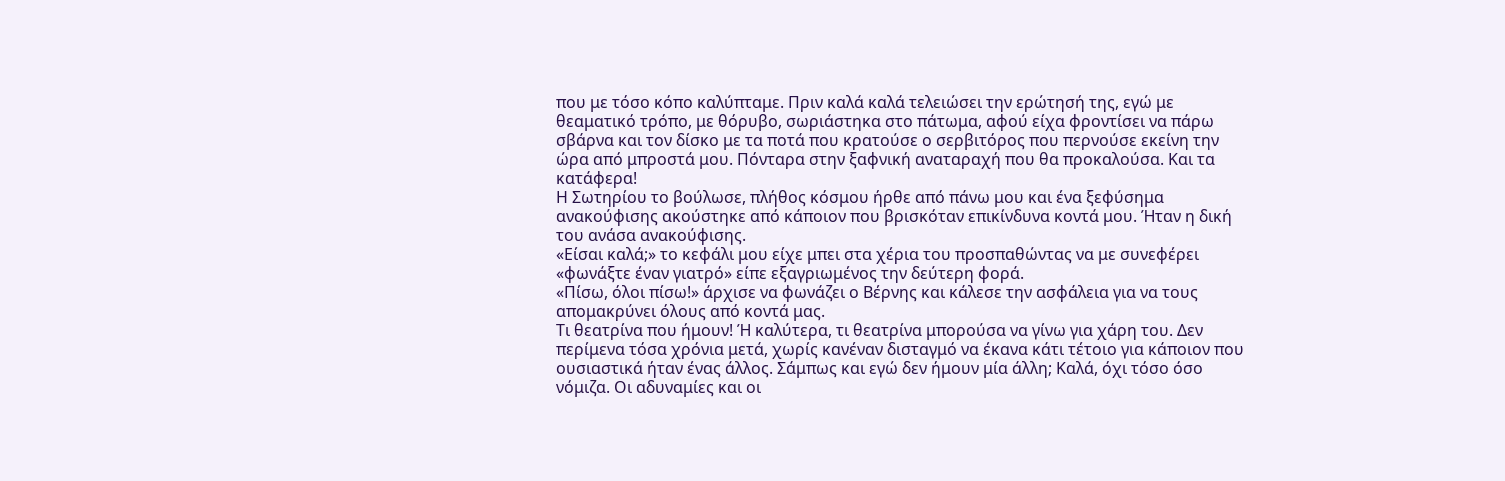που με τόσο κόπο καλύπταμε. Πριν καλά καλά τελειώσει την ερώτησή της, εγώ με θεαματικό τρόπο, με θόρυβο, σωριάστηκα στο πάτωμα, αφού είχα φροντίσει να πάρω σβάρνα και τον δίσκο με τα ποτά που κρατούσε ο σερβιτόρος που περνούσε εκείνη την ώρα από μπροστά μου. Πόνταρα στην ξαφνική αναταραχή που θα προκαλούσα. Και τα κατάφερα!
Η Σωτηρίου το βούλωσε, πλήθος κόσμου ήρθε από πάνω μου και ένα ξεφύσημα ανακούφισης ακούστηκε από κάποιον που βρισκόταν επικίνδυνα κοντά μου. Ήταν η δική του ανάσα ανακούφισης.
«Είσαι καλά;» το κεφάλι μου είχε μπει στα χέρια του προσπαθώντας να με συνεφέρει «φωνάξτε έναν γιατρό» είπε εξαγριωμένος την δεύτερη φορά.
«Πίσω, όλοι πίσω!» άρχισε να φωνάζει ο Βέρνης και κάλεσε την ασφάλεια για να τους απομακρύνει όλους από κοντά μας.
Τι θεατρίνα που ήμουν! Ή καλύτερα, τι θεατρίνα μπορούσα να γίνω για χάρη του. Δεν περίμενα τόσα χρόνια μετά, χωρίς κανέναν δισταγμό να έκανα κάτι τέτοιο για κάποιον που ουσιαστικά ήταν ένας άλλος. Σάμπως και εγώ δεν ήμουν μία άλλη; Καλά, όχι τόσο όσο νόμιζα. Οι αδυναμίες και οι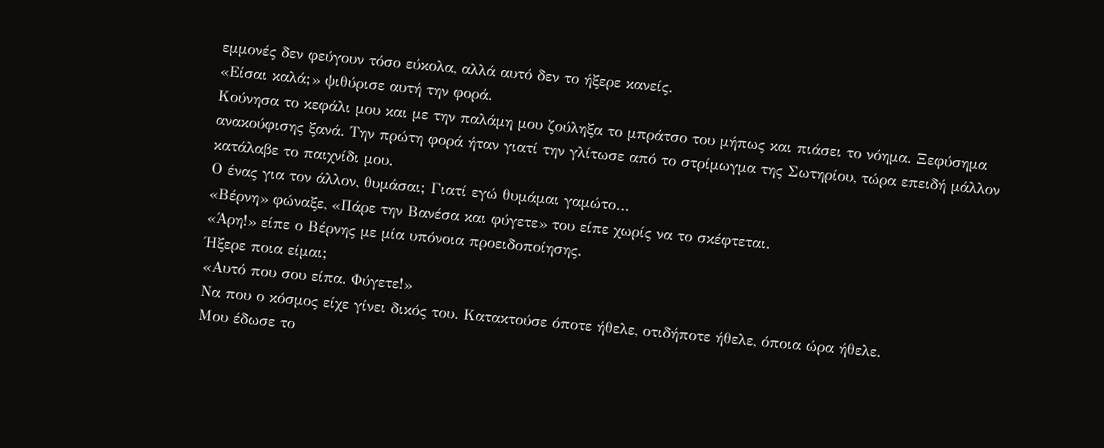εμμονές δεν φεύγουν τόσο εύκολα, αλλά αυτό δεν το ήξερε κανείς.
«Είσαι καλά;» ψιθύρισε αυτή την φορά.
Κούνησα το κεφάλι μου και με την παλάμη μου ζούληξα το μπράτσο του μήπως και πιάσει το νόημα. Ξεφύσημα ανακούφισης ξανά. Την πρώτη φορά ήταν γιατί την γλίτωσε από το στρίμωγμα της Σωτηρίου, τώρα επειδή μάλλον κατάλαβε το παιχνίδι μου.
Ο ένας για τον άλλον, θυμάσαι; Γιατί εγώ θυμάμαι γαμώτο…
«Βέρνη» φώναξε, «Πάρε την Βανέσα και φύγετε» του είπε χωρίς να το σκέφτεται.
«Άρη!» είπε ο Βέρνης με μία υπόνοια προειδοποίησης.
Ήξερε ποια είμαι;
«Αυτό που σου είπα. Φύγετε!»
Να που ο κόσμος είχε γίνει δικός του. Κατακτούσε όποτε ήθελε, οτιδήποτε ήθελε, όποια ώρα ήθελε.
Μου έδωσε το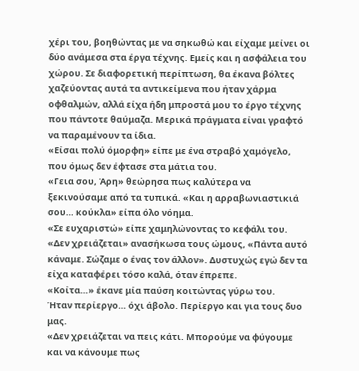χέρι του, βοηθώντας με να σηκωθώ και είχαμε μείνει οι δύο ανάμεσα στα έργα τέχνης. Εμείς και η ασφάλεια του χώρου. Σε διαφορετική περίπτωση, θα έκανα βόλτες χαζεύοντας αυτά τα αντικείμενα που ήταν χάρμα οφθαλμών, αλλά είχα ήδη μπροστά μου το έργο τέχνης που πάντοτε θαύμαζα. Μερικά πράγματα είναι γραφτό να παραμένουν τα ίδια.
«Είσαι πολύ όμορφη» είπε με ένα στραβό χαμόγελο, που όμως δεν έφτασε στα μάτια του.
«Γεια σου, Άρη» θεώρησα πως καλύτερα να ξεκινούσαμε από τα τυπικά. «Και η αρραβωνιαστικιά σου… κούκλα» είπα όλο νόημα.
«Σε ευχαριστώ» είπε χαμηλώνοντας το κεφάλι του.
«Δεν χρειάζεται» ανασήκωσα τους ώμους, «Πάντα αυτό κάναμε. Σώζαμε ο ένας τον άλλον». Δυστυχώς εγώ δεν τα είχα καταφέρει τόσο καλά, όταν έπρεπε.
«Κοίτα…» έκανε μία παύση κοιτώντας γύρω του.
Ήταν περίεργο… όχι άβολο. Περίεργο και για τους δυο μας.
«Δεν χρειάζεται να πεις κάτι. Μπορούμε να φύγουμε και να κάνουμε πως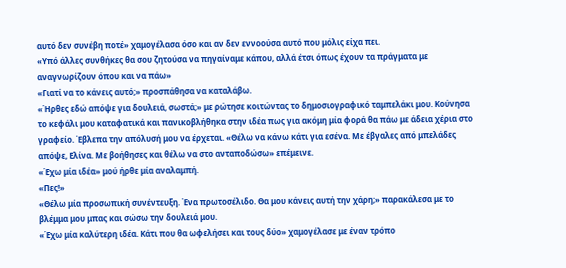αυτό δεν συνέβη ποτέ» χαμογέλασα όσο και αν δεν εννοούσα αυτό που μόλις είχα πει.
«Υπό άλλες συνθήκες θα σου ζητούσα να πηγαίναμε κάπου, αλλά έτσι όπως έχουν τα πράγματα με αναγνωρίζουν όπου και να πάω»
«Γιατί να το κάνεις αυτό;» προσπάθησα να καταλάβω.
«Ήρθες εδώ απόψε για δουλειά, σωστά;» με ρώτησε κοιτώντας το δημοσιογραφικό ταμπελάκι μου. Κούνησα το κεφάλι μου καταφατικά και πανικοβλήθηκα στην ιδέα πως για ακόμη μία φορά θα πάω με άδεια χέρια στο γραφείο. Έβλεπα την απόλυσή μου να έρχεται. «Θέλω να κάνω κάτι για εσένα. Με έβγαλες από μπελάδες απόψε, Ελίνα. Με βοήθησες και θέλω να στο ανταποδώσω» επέμεινε.
«Έχω μία ιδέα» μού ήρθε μία αναλαμπή.
«Πες!»
«Θέλω μία προσωπική συνέντευξη. Ένα πρωτοσέλιδο. Θα μου κάνεις αυτή την χάρη;» παρακάλεσα με το βλέμμα μου μπας και σώσω την δουλειά μου.
«Έχω μία καλύτερη ιδέα. Κάτι που θα ωφελήσει και τους δύο» χαμογέλασε με έναν τρόπο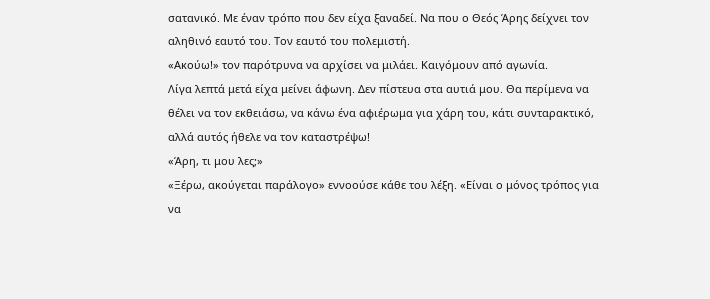σατανικό. Με έναν τρόπο που δεν είχα ξαναδεί. Να που ο Θεός Άρης δείχνει τον αληθινό εαυτό του. Τον εαυτό του πολεμιστή.
«Ακούω!» τον παρότρυνα να αρχίσει να μιλάει. Καιγόμουν από αγωνία.
Λίγα λεπτά μετά είχα μείνει άφωνη. Δεν πίστευα στα αυτιά μου. Θα περίμενα να θέλει να τον εκθειάσω, να κάνω ένα αφιέρωμα για χάρη του, κάτι συνταρακτικό, αλλά αυτός ήθελε να τον καταστρέψω!
«Άρη, τι μου λες;»
«Ξέρω, ακούγεται παράλογο» εννοούσε κάθε του λέξη. «Είναι ο μόνος τρόπος για να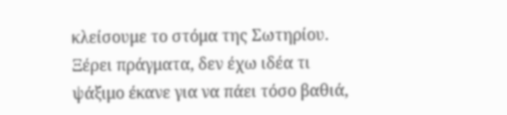κλείσουμε το στόμα της Σωτηρίου. Ξέρει πράγματα, δεν έχω ιδέα τι ψάξιμο έκανε για να πάει τόσο βαθιά,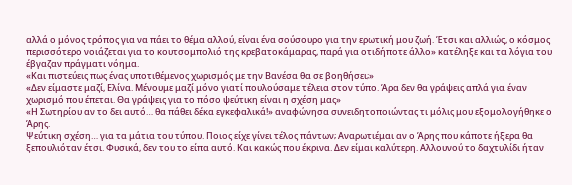αλλά ο μόνος τρόπος για να πάει το θέμα αλλού, είναι ένα σούσουρο για την ερωτική μου ζωή. Έτσι και αλλιώς, ο κόσμος περισσότερο νοιάζεται για το κουτσομπολιό της κρεβατοκάμαρας, παρά για οτιδήποτε άλλο» κατέληξε και τα λόγια του έβγαζαν πράγματι νόημα.
«Και πιστεύεις πως ένας υποτιθέμενος χωρισμός με την Βανέσα θα σε βοηθήσει;»
«Δεν είμαστε μαζί, Ελίνα. Μένουμε μαζί μόνο γιατί πουλούσαμε τέλεια στον τύπο. Άρα δεν θα γράψεις απλά για έναν χωρισμό που έπεται. Θα γράψεις για το πόσο ψεύτικη είναι η σχέση μας»
«Η Σωτηρίου αν το δει αυτό… θα πάθει δέκα εγκεφαλικά!» αναφώνησα συνειδητοποιώντας τι μόλις μου εξομολογήθηκε ο Άρης.
Ψεύτικη σχέση… για τα μάτια του τύπου. Ποιος είχε γίνει τέλος πάντων; Αναρωτιέμαι αν ο Άρης που κάποτε ήξερα θα ξεπουλιόταν έτσι. Φυσικά, δεν του το είπα αυτό. Και κακώς που έκρινα. Δεν είμαι καλύτερη. Αλλουνού το δαχτυλίδι ήταν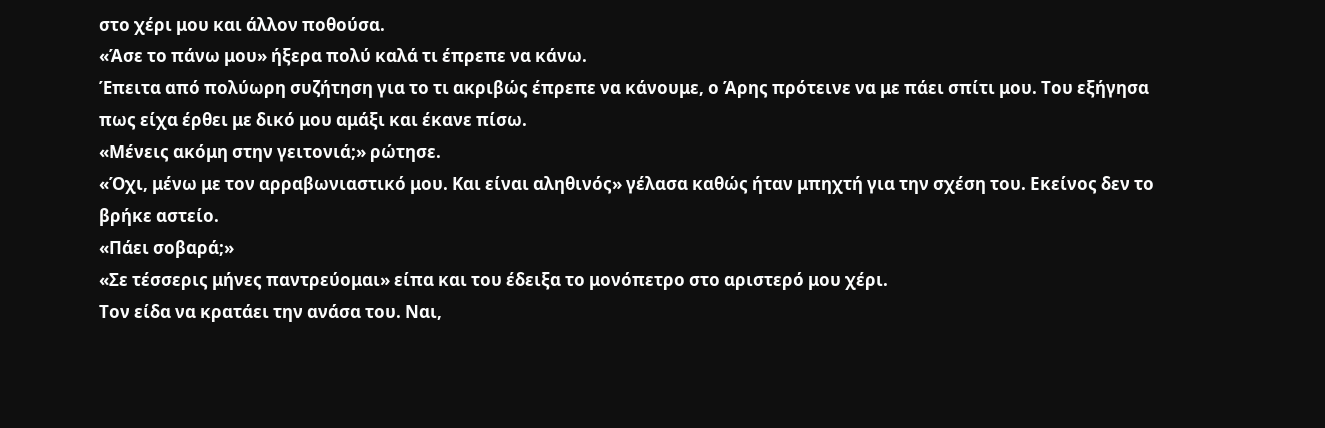στο χέρι μου και άλλον ποθούσα.
«Άσε το πάνω μου» ήξερα πολύ καλά τι έπρεπε να κάνω.
Έπειτα από πολύωρη συζήτηση για το τι ακριβώς έπρεπε να κάνουμε, ο Άρης πρότεινε να με πάει σπίτι μου. Του εξήγησα πως είχα έρθει με δικό μου αμάξι και έκανε πίσω.
«Μένεις ακόμη στην γειτονιά;» ρώτησε.
«Όχι, μένω με τον αρραβωνιαστικό μου. Και είναι αληθινός» γέλασα καθώς ήταν μπηχτή για την σχέση του. Εκείνος δεν το βρήκε αστείο.
«Πάει σοβαρά;»
«Σε τέσσερις μήνες παντρεύομαι» είπα και του έδειξα το μονόπετρο στο αριστερό μου χέρι.
Τον είδα να κρατάει την ανάσα του. Ναι,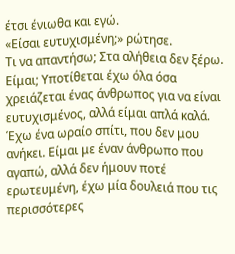έτσι ένιωθα και εγώ.
«Είσαι ευτυχισμένη;» ρώτησε.
Τι να απαντήσω; Στα αλήθεια δεν ξέρω. Είμαι; Υποτίθεται έχω όλα όσα χρειάζεται ένας άνθρωπος για να είναι ευτυχισμένος, αλλά είμαι απλά καλά. Έχω ένα ωραίο σπίτι, που δεν μου ανήκει. Είμαι με έναν άνθρωπο που αγαπώ, αλλά δεν ήμουν ποτέ ερωτευμένη, έχω μία δουλειά που τις περισσότερες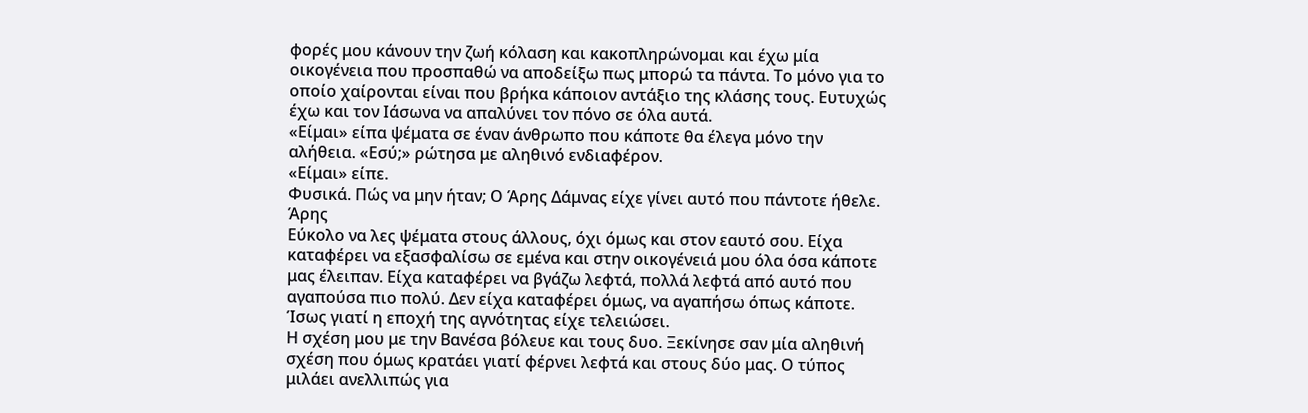φορές μου κάνουν την ζωή κόλαση και κακοπληρώνομαι και έχω μία οικογένεια που προσπαθώ να αποδείξω πως μπορώ τα πάντα. Το μόνο για το οποίο χαίρονται είναι που βρήκα κάποιον αντάξιο της κλάσης τους. Ευτυχώς έχω και τον Ιάσωνα να απαλύνει τον πόνο σε όλα αυτά.
«Είμαι» είπα ψέματα σε έναν άνθρωπο που κάποτε θα έλεγα μόνο την αλήθεια. «Εσύ;» ρώτησα με αληθινό ενδιαφέρον.
«Είμαι» είπε.
Φυσικά. Πώς να μην ήταν; Ο Άρης Δάμνας είχε γίνει αυτό που πάντοτε ήθελε.
Άρης
Εύκολο να λες ψέματα στους άλλους, όχι όμως και στον εαυτό σου. Είχα καταφέρει να εξασφαλίσω σε εμένα και στην οικογένειά μου όλα όσα κάποτε μας έλειπαν. Είχα καταφέρει να βγάζω λεφτά, πολλά λεφτά από αυτό που αγαπούσα πιο πολύ. Δεν είχα καταφέρει όμως, να αγαπήσω όπως κάποτε. Ίσως γιατί η εποχή της αγνότητας είχε τελειώσει.
Η σχέση μου με την Βανέσα βόλευε και τους δυο. Ξεκίνησε σαν μία αληθινή σχέση που όμως κρατάει γιατί φέρνει λεφτά και στους δύο μας. Ο τύπος μιλάει ανελλιπώς για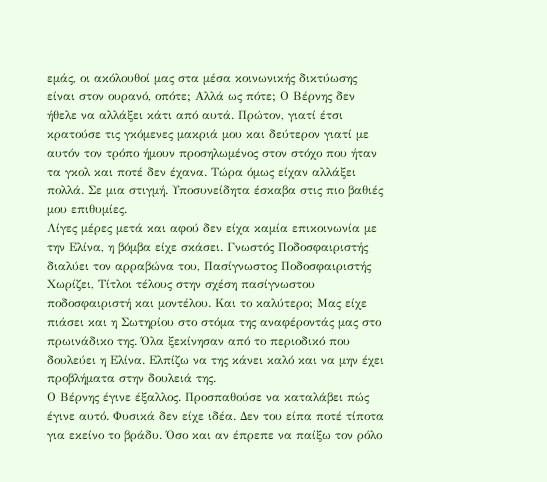εμάς, οι ακόλουθοί μας στα μέσα κοινωνικής δικτύωσης είναι στον ουρανό, οπότε; Αλλά ως πότε; Ο Βέρνης δεν ήθελε να αλλάξει κάτι από αυτά. Πρώτον, γιατί έτσι κρατούσε τις γκόμενες μακριά μου και δεύτερον γιατί με αυτόν τον τρόπο ήμουν προσηλωμένος στον στόχο που ήταν τα γκολ και ποτέ δεν έχανα. Τώρα όμως είχαν αλλάξει πολλά. Σε μια στιγμή. Υποσυνείδητα έσκαβα στις πιο βαθιές μου επιθυμίες.
Λίγες μέρες μετά και αφού δεν είχα καμία επικοινωνία με την Ελίνα, η βόμβα είχε σκάσει. Γνωστός Ποδοσφαιριστής διαλύει τον αρραβώνα του, Πασίγνωστος Ποδοσφαιριστής Χωρίζει, Τίτλοι τέλους στην σχέση πασίγνωστου ποδοσφαιριστή και μοντέλου. Και το καλύτερο; Μας είχε πιάσει και η Σωτηρίου στο στόμα της αναφέροντάς μας στο πρωινάδικο της. Όλα ξεκίνησαν από το περιοδικό που δουλεύει η Ελίνα. Ελπίζω να της κάνει καλό και να μην έχει προβλήματα στην δουλειά της.
Ο Βέρνης έγινε έξαλλος. Προσπαθούσε να καταλάβει πώς έγινε αυτό. Φυσικά δεν είχε ιδέα. Δεν του είπα ποτέ τίποτα για εκείνο το βράδυ. Όσο και αν έπρεπε να παίξω τον ρόλο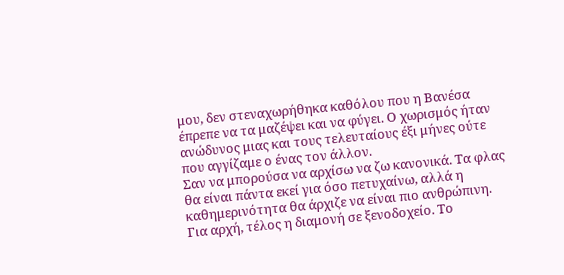μου, δεν στεναχωρήθηκα καθόλου που η Βανέσα έπρεπε να τα μαζέψει και να φύγει. Ο χωρισμός ήταν ανώδυνος μιας και τους τελευταίους έξι μήνες ούτε που αγγίζαμε ο ένας τον άλλον.
Σαν να μπορούσα να αρχίσω να ζω κανονικά. Τα φλας θα είναι πάντα εκεί για όσο πετυχαίνω, αλλά η καθημερινότητα θα άρχιζε να είναι πιο ανθρώπινη. Για αρχή, τέλος η διαμονή σε ξενοδοχείο. Το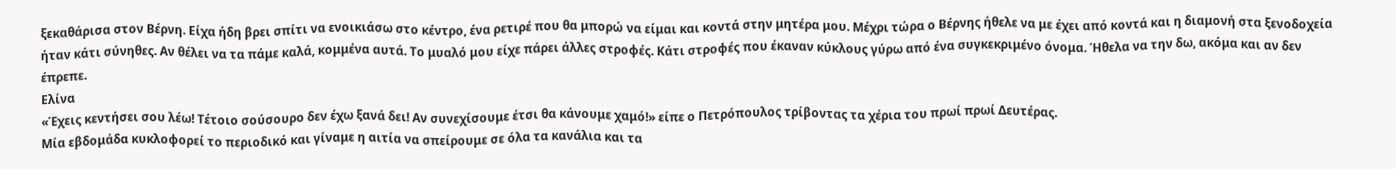ξεκαθάρισα στον Βέρνη. Είχα ήδη βρει σπίτι να ενοικιάσω στο κέντρο, ένα ρετιρέ που θα μπορώ να είμαι και κοντά στην μητέρα μου. Μέχρι τώρα ο Βέρνης ήθελε να με έχει από κοντά και η διαμονή στα ξενοδοχεία ήταν κάτι σύνηθες. Αν θέλει να τα πάμε καλά, κομμένα αυτά. Το μυαλό μου είχε πάρει άλλες στροφές. Κάτι στροφές που έκαναν κύκλους γύρω από ένα συγκεκριμένο όνομα. Ήθελα να την δω, ακόμα και αν δεν έπρεπε.
Ελίνα
«Έχεις κεντήσει σου λέω! Τέτοιο σούσουρο δεν έχω ξανά δει! Αν συνεχίσουμε έτσι θα κάνουμε χαμό!» είπε ο Πετρόπουλος τρίβοντας τα χέρια του πρωί πρωί Δευτέρας.
Μία εβδομάδα κυκλοφορεί το περιοδικό και γίναμε η αιτία να σπείρουμε σε όλα τα κανάλια και τα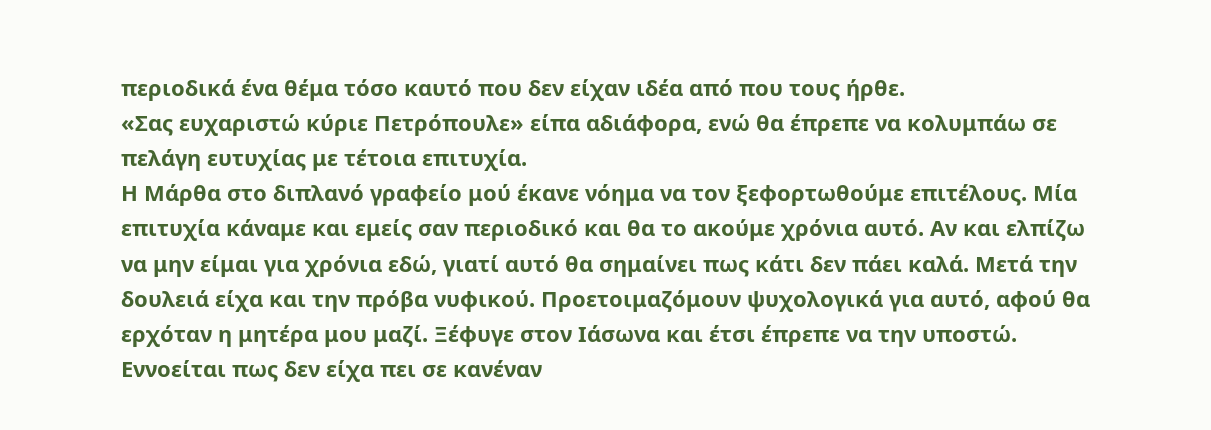περιοδικά ένα θέμα τόσο καυτό που δεν είχαν ιδέα από που τους ήρθε.
«Σας ευχαριστώ κύριε Πετρόπουλε» είπα αδιάφορα, ενώ θα έπρεπε να κολυμπάω σε πελάγη ευτυχίας με τέτοια επιτυχία.
Η Μάρθα στο διπλανό γραφείο μού έκανε νόημα να τον ξεφορτωθούμε επιτέλους. Μία επιτυχία κάναμε και εμείς σαν περιοδικό και θα το ακούμε χρόνια αυτό. Αν και ελπίζω να μην είμαι για χρόνια εδώ, γιατί αυτό θα σημαίνει πως κάτι δεν πάει καλά. Μετά την δουλειά είχα και την πρόβα νυφικού. Προετοιμαζόμουν ψυχολογικά για αυτό, αφού θα ερχόταν η μητέρα μου μαζί. Ξέφυγε στον Ιάσωνα και έτσι έπρεπε να την υποστώ.
Εννοείται πως δεν είχα πει σε κανέναν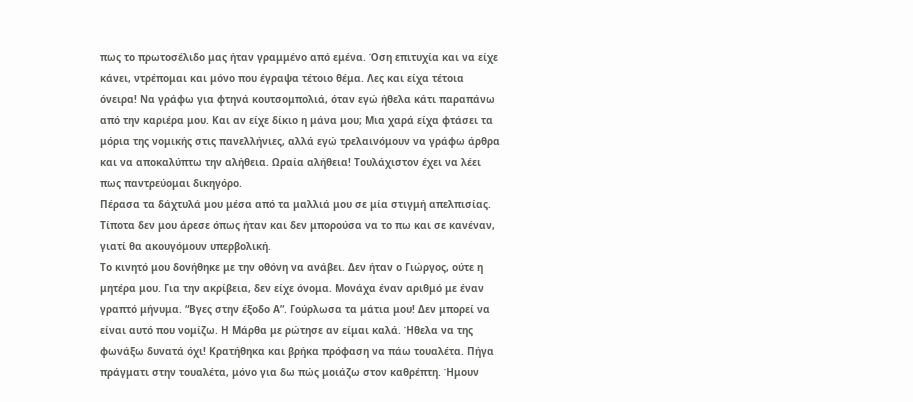πως το πρωτοσέλιδο μας ήταν γραμμένο από εμένα. Όση επιτυχία και να είχε κάνει, ντρέπομαι και μόνο που έγραψα τέτοιο θέμα. Λες και είχα τέτοια όνειρα! Να γράφω για φτηνά κουτσομπολιά, όταν εγώ ήθελα κάτι παραπάνω από την καριέρα μου. Και αν είχε δίκιο η μάνα μου; Μια χαρά είχα φτάσει τα μόρια της νομικής στις πανελλήνιες, αλλά εγώ τρελαινόμουν να γράφω άρθρα και να αποκαλύπτω την αλήθεια. Ωραία αλήθεια! Τουλάχιστον έχει να λέει πως παντρεύομαι δικηγόρο.
Πέρασα τα δάχτυλά μου μέσα από τα μαλλιά μου σε μία στιγμή απελπισίας. Τίποτα δεν μου άρεσε όπως ήταν και δεν μπορούσα να το πω και σε κανέναν, γιατί θα ακουγόμουν υπερβολική.
Το κινητό μου δονήθηκε με την οθόνη να ανάβει. Δεν ήταν ο Γιώργος, ούτε η μητέρα μου. Για την ακρίβεια, δεν είχε όνομα. Μονάχα έναν αριθμό με έναν γραπτό μήνυμα. “Βγες στην έξοδο Α”. Γούρλωσα τα μάτια μου! Δεν μπορεί να είναι αυτό που νομίζω. Η Μάρθα με ρώτησε αν είμαι καλά. Ήθελα να της φωνάξω δυνατά όχι! Κρατήθηκα και βρήκα πρόφαση να πάω τουαλέτα. Πήγα πράγματι στην τουαλέτα, μόνο για δω πώς μοιάζω στον καθρέπτη. Ήμουν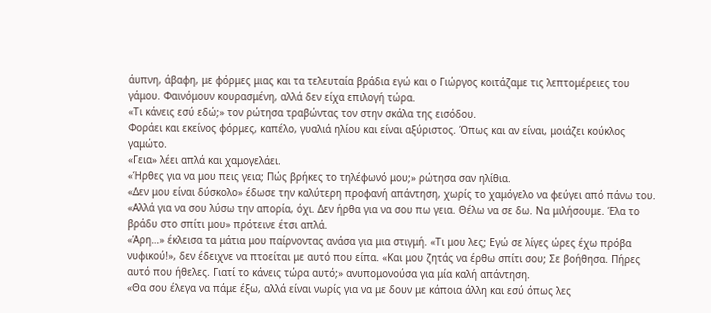άυπνη, άβαφη, με φόρμες μιας και τα τελευταία βράδια εγώ και ο Γιώργος κοιτάζαμε τις λεπτομέρειες του γάμου. Φαινόμουν κουρασμένη, αλλά δεν είχα επιλογή τώρα.
«Τι κάνεις εσύ εδώ;» τον ρώτησα τραβώντας τον στην σκάλα της εισόδου.
Φοράει και εκείνος φόρμες, καπέλο, γυαλιά ηλίου και είναι αξύριστος. Όπως και αν είναι, μοιάζει κούκλος γαμώτο.
«Γεια» λέει απλά και χαμογελάει.
«Ήρθες για να μου πεις γεια; Πώς βρήκες το τηλέφωνό μου;» ρώτησα σαν ηλίθια.
«Δεν μου είναι δύσκολο» έδωσε την καλύτερη προφανή απάντηση, χωρίς το χαμόγελο να φεύγει από πάνω του. «Αλλά για να σου λύσω την απορία, όχι. Δεν ήρθα για να σου πω γεια. Θέλω να σε δω. Να μιλήσουμε. Έλα το βράδυ στο σπίτι μου» πρότεινε έτσι απλά.
«Άρη…» έκλεισα τα μάτια μου παίρνοντας ανάσα για μια στιγμή. «Τι μου λες; Εγώ σε λίγες ώρες έχω πρόβα νυφικού!», δεν έδειχνε να πτοείται με αυτό που είπα. «Και μου ζητάς να έρθω σπίτι σου; Σε βοήθησα. Πήρες αυτό που ήθελες. Γιατί το κάνεις τώρα αυτό;» ανυπομονούσα για μία καλή απάντηση.
«Θα σου έλεγα να πάμε έξω, αλλά είναι νωρίς για να με δουν με κάποια άλλη και εσύ όπως λες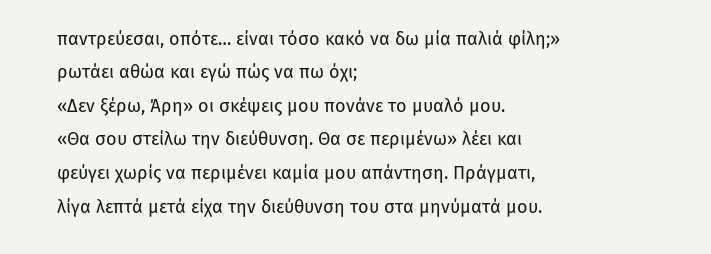παντρεύεσαι, οπότε… είναι τόσο κακό να δω μία παλιά φίλη;» ρωτάει αθώα και εγώ πώς να πω όχι;
«Δεν ξέρω, Άρη» οι σκέψεις μου πονάνε το μυαλό μου.
«Θα σου στείλω την διεύθυνση. Θα σε περιμένω» λέει και φεύγει χωρίς να περιμένει καμία μου απάντηση. Πράγματι, λίγα λεπτά μετά είχα την διεύθυνση του στα μηνύματά μου.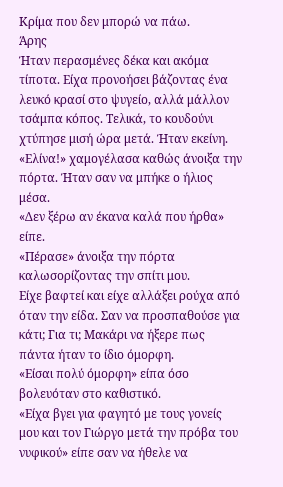Κρίμα που δεν μπορώ να πάω.
Άρης
Ήταν περασμένες δέκα και ακόμα τίποτα. Είχα προνοήσει βάζοντας ένα λευκό κρασί στο ψυγείο, αλλά μάλλον τσάμπα κόπος. Τελικά, το κουδούνι χτύπησε μισή ώρα μετά. Ήταν εκείνη.
«Ελίνα!» χαμογέλασα καθώς άνοιξα την πόρτα. Ήταν σαν να μπήκε ο ήλιος μέσα.
«Δεν ξέρω αν έκανα καλά που ήρθα» είπε.
«Πέρασε» άνοιξα την πόρτα καλωσορίζοντας την σπίτι μου.
Είχε βαφτεί και είχε αλλάξει ρούχα από όταν την είδα. Σαν να προσπαθούσε για κάτι; Για τι; Μακάρι να ήξερε πως πάντα ήταν το ίδιο όμορφη.
«Είσαι πολύ όμορφη» είπα όσο βολευόταν στο καθιστικό.
«Είχα βγει για φαγητό με τους γονείς μου και τον Γιώργο μετά την πρόβα του νυφικού» είπε σαν να ήθελε να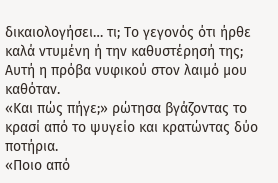δικαιολογήσει… τι; Το γεγονός ότι ήρθε καλά ντυμένη ή την καθυστέρησή της;
Αυτή η πρόβα νυφικού στον λαιμό μου καθόταν.
«Και πώς πήγε;» ρώτησα βγάζοντας το κρασί από το ψυγείο και κρατώντας δύο ποτήρια.
«Ποιο από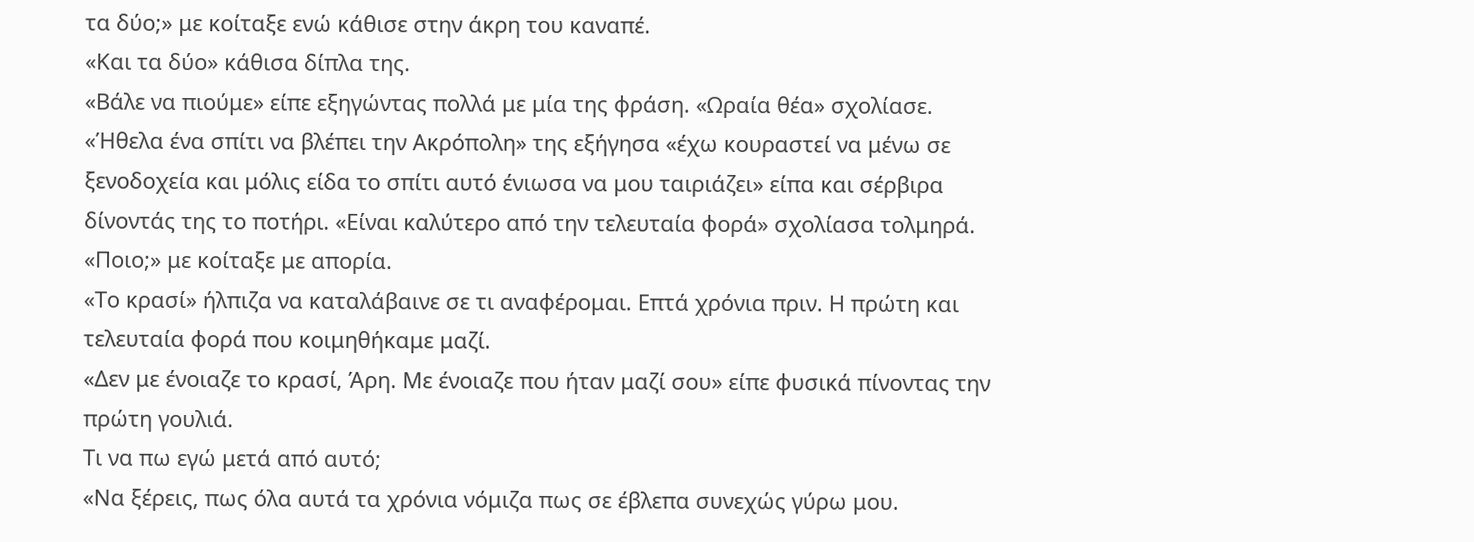τα δύο;» με κοίταξε ενώ κάθισε στην άκρη του καναπέ.
«Και τα δύο» κάθισα δίπλα της.
«Βάλε να πιούμε» είπε εξηγώντας πολλά με μία της φράση. «Ωραία θέα» σχολίασε.
«Ήθελα ένα σπίτι να βλέπει την Ακρόπολη» της εξήγησα «έχω κουραστεί να μένω σε ξενοδοχεία και μόλις είδα το σπίτι αυτό ένιωσα να μου ταιριάζει» είπα και σέρβιρα δίνοντάς της το ποτήρι. «Είναι καλύτερο από την τελευταία φορά» σχολίασα τολμηρά.
«Ποιο;» με κοίταξε με απορία.
«Το κρασί» ήλπιζα να καταλάβαινε σε τι αναφέρομαι. Επτά χρόνια πριν. Η πρώτη και τελευταία φορά που κοιμηθήκαμε μαζί.
«Δεν με ένοιαζε το κρασί, Άρη. Με ένοιαζε που ήταν μαζί σου» είπε φυσικά πίνοντας την πρώτη γουλιά.
Τι να πω εγώ μετά από αυτό;
«Να ξέρεις, πως όλα αυτά τα χρόνια νόμιζα πως σε έβλεπα συνεχώς γύρω μου.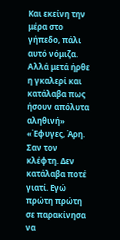Και εκείνη την μέρα στο γήπεδο, πάλι αυτό νόμιζα. Αλλά μετά ήρθε η γκαλερί και κατάλαβα πως ήσουν απόλυτα αληθινή»
«Έφυγες, Άρη. Σαν τον κλέφτη. Δεν κατάλαβα ποτέ γιατί. Εγώ πρώτη πρώτη σε παρακίνησα να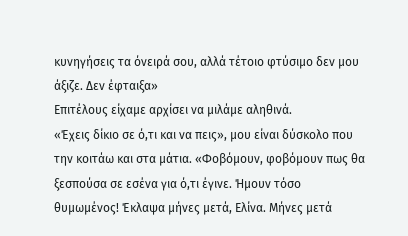κυνηγήσεις τα όνειρά σου, αλλά τέτοιο φτύσιμο δεν μου άξιζε. Δεν έφταιξα»
Επιτέλους είχαμε αρχίσει να μιλάμε αληθινά.
«Έχεις δίκιο σε ό,τι και να πεις», μου είναι δύσκολο που την κοιτάω και στα μάτια. «Φοβόμουν, φοβόμουν πως θα ξεσπούσα σε εσένα για ό,τι έγινε. Ήμουν τόσο θυμωμένος! Έκλαψα μήνες μετά, Ελίνα. Μήνες μετά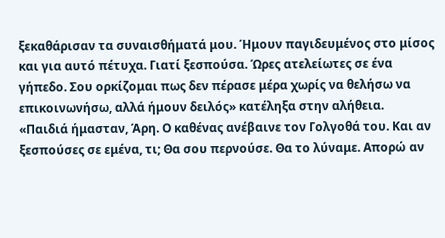ξεκαθάρισαν τα συναισθήματά μου. Ήμουν παγιδευμένος στο μίσος και για αυτό πέτυχα. Γιατί ξεσπούσα. Ώρες ατελείωτες σε ένα γήπεδο. Σου ορκίζομαι πως δεν πέρασε μέρα χωρίς να θελήσω να επικοινωνήσω, αλλά ήμουν δειλός» κατέληξα στην αλήθεια.
«Παιδιά ήμασταν, Άρη. Ο καθένας ανέβαινε τον Γολγοθά του. Και αν ξεσπούσες σε εμένα, τι; Θα σου περνούσε. Θα το λύναμε. Απορώ αν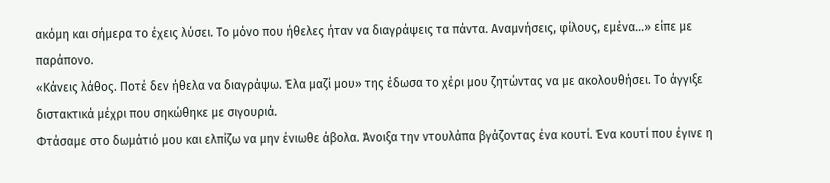ακόμη και σήμερα το έχεις λύσει. Το μόνο που ήθελες ήταν να διαγράψεις τα πάντα. Αναμνήσεις, φίλους, εμένα…» είπε με παράπονο.
«Κάνεις λάθος. Ποτέ δεν ήθελα να διαγράψω. Έλα μαζί μου» της έδωσα το χέρι μου ζητώντας να με ακολουθήσει. Το άγγιξε διστακτικά μέχρι που σηκώθηκε με σιγουριά.
Φτάσαμε στο δωμάτιό μου και ελπίζω να μην ένιωθε άβολα. Άνοιξα την ντουλάπα βγάζοντας ένα κουτί. Ένα κουτί που έγινε η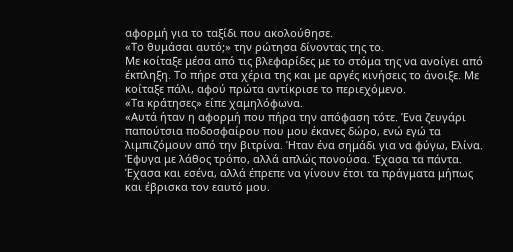αφορμή για το ταξίδι που ακολούθησε.
«Το θυμάσαι αυτό;» την ρώτησα δίνοντας της το.
Με κοίταξε μέσα από τις βλεφαρίδες με το στόμα της να ανοίγει από έκπληξη. Το πήρε στα χέρια της και με αργές κινήσεις το άνοιξε. Με κοίταξε πάλι, αφού πρώτα αντίκρισε το περιεχόμενο.
«Τα κράτησες» είπε χαμηλόφωνα.
«Αυτά ήταν η αφορμή που πήρα την απόφαση τότε. Ένα ζευγάρι παπούτσια ποδοσφαίρου που μου έκανες δώρο, ενώ εγώ τα λιμπιζόμουν από την βιτρίνα. Ήταν ένα σημάδι για να φύγω, Ελίνα. Έφυγα με λάθος τρόπο, αλλά απλώς πονούσα. Έχασα τα πάντα. Έχασα και εσένα, αλλά έπρεπε να γίνουν έτσι τα πράγματα μήπως και έβρισκα τον εαυτό μου.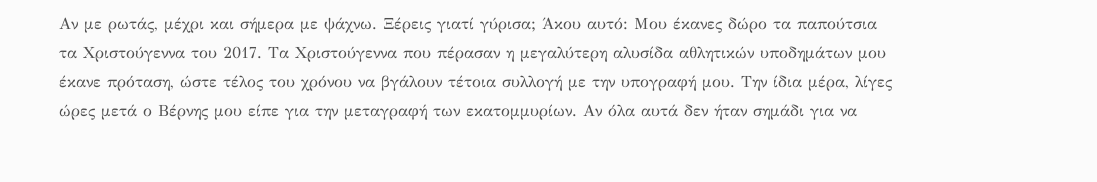Αν με ρωτάς, μέχρι και σήμερα με ψάχνω. Ξέρεις γιατί γύρισα; Άκου αυτό: Μου έκανες δώρο τα παπούτσια τα Χριστούγεννα του 2017. Τα Χριστούγεννα που πέρασαν η μεγαλύτερη αλυσίδα αθλητικών υποδημάτων μου έκανε πρόταση, ώστε τέλος του χρόνου να βγάλουν τέτοια συλλογή με την υπογραφή μου. Την ίδια μέρα, λίγες ώρες μετά ο Βέρνης μου είπε για την μεταγραφή των εκατομμυρίων. Αν όλα αυτά δεν ήταν σημάδι για να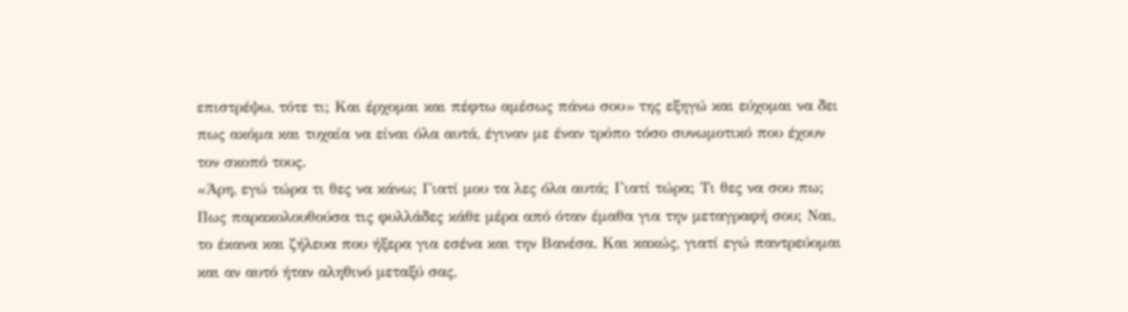επιστρέψω, τότε τι; Και έρχομαι και πέφτω αμέσως πάνω σου» της εξηγώ και εύχομαι να δει πως ακόμα και τυχαία να είναι όλα αυτά, έγιναν με έναν τρόπο τόσο συνωμοτικό που έχουν τον σκοπό τους.
«Άρη, εγώ τώρα τι θες να κάνω; Γιατί μου τα λες όλα αυτά; Γιατί τώρα; Τι θες να σου πω; Πως παρακολουθούσα τις φυλλάδες κάθε μέρα από όταν έμαθα για την μεταγραφή σου; Ναι, το έκανα και ζήλευα που ήξερα για εσένα και την Βανέσα. Και κακώς, γιατί εγώ παντρεύομαι και αν αυτό ήταν αληθινό μεταξύ σας,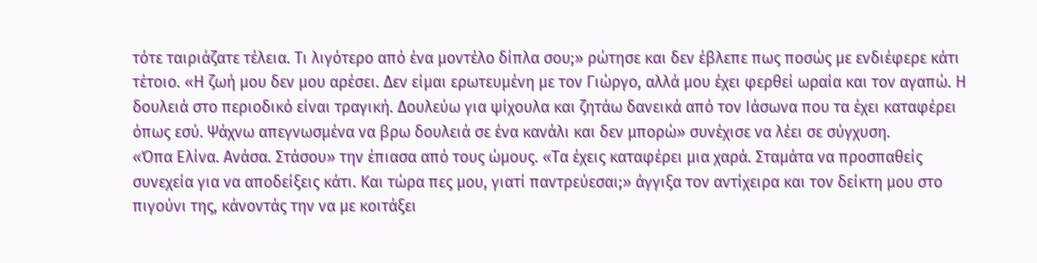τότε ταιριάζατε τέλεια. Τι λιγότερο από ένα μοντέλο δίπλα σου;» ρώτησε και δεν έβλεπε πως ποσώς με ενδιέφερε κάτι τέτοιο. «Η ζωή μου δεν μου αρέσει. Δεν είμαι ερωτευμένη με τον Γιώργο, αλλά μου έχει φερθεί ωραία και τον αγαπώ. Η δουλειά στο περιοδικό είναι τραγική. Δουλεύω για ψίχουλα και ζητάω δανεικά από τον Ιάσωνα που τα έχει καταφέρει όπως εσύ. Ψάχνω απεγνωσμένα να βρω δουλειά σε ένα κανάλι και δεν μπορώ» συνέχισε να λέει σε σύγχυση.
«Όπα Ελίνα. Ανάσα. Στάσου» την έπιασα από τους ώμους. «Τα έχεις καταφέρει μια χαρά. Σταμάτα να προσπαθείς συνεχεία για να αποδείξεις κάτι. Και τώρα πες μου, γιατί παντρεύεσαι;» άγγιξα τον αντίχειρα και τον δείκτη μου στο πιγούνι της, κάνοντάς την να με κοιτάξει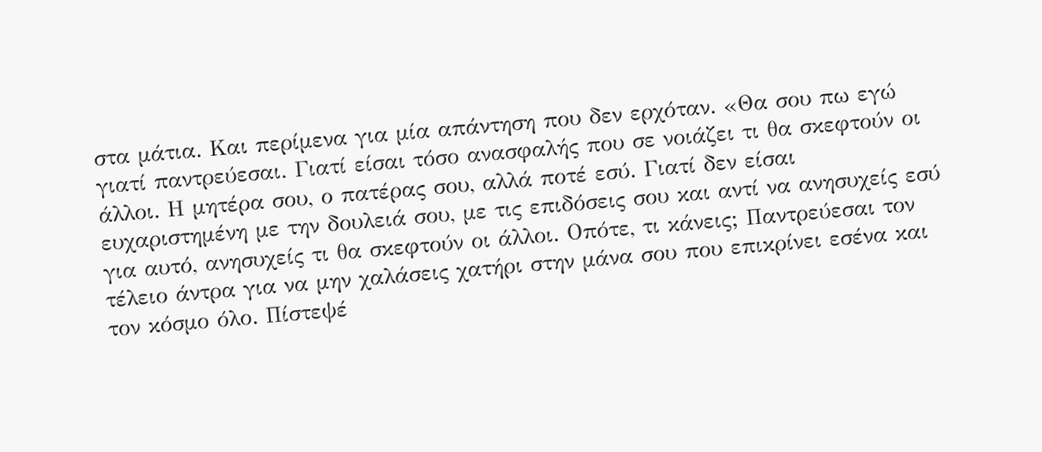στα μάτια. Και περίμενα για μία απάντηση που δεν ερχόταν. «Θα σου πω εγώ γιατί παντρεύεσαι. Γιατί είσαι τόσο ανασφαλής που σε νοιάζει τι θα σκεφτούν οι άλλοι. Η μητέρα σου, ο πατέρας σου, αλλά ποτέ εσύ. Γιατί δεν είσαι ευχαριστημένη με την δουλειά σου, με τις επιδόσεις σου και αντί να ανησυχείς εσύ για αυτό, ανησυχείς τι θα σκεφτούν οι άλλοι. Οπότε, τι κάνεις; Παντρεύεσαι τον τέλειο άντρα για να μην χαλάσεις χατήρι στην μάνα σου που επικρίνει εσένα και τον κόσμο όλο. Πίστεψέ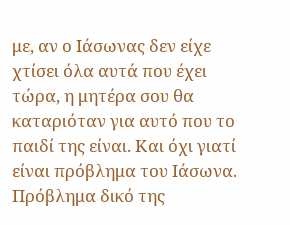με, αν ο Ιάσωνας δεν είχε χτίσει όλα αυτά που έχει τώρα, η μητέρα σου θα καταριόταν για αυτό που το παιδί της είναι. Και όχι γιατί είναι πρόβλημα του Ιάσωνα. Πρόβλημα δικό της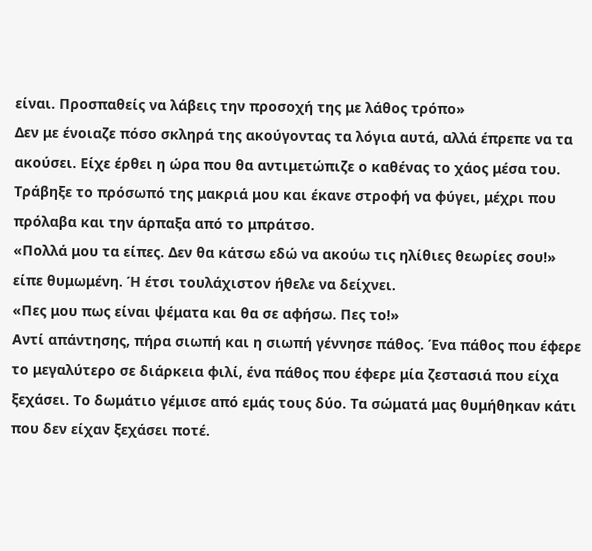είναι. Προσπαθείς να λάβεις την προσοχή της με λάθος τρόπο»
Δεν με ένοιαζε πόσο σκληρά της ακούγοντας τα λόγια αυτά, αλλά έπρεπε να τα ακούσει. Είχε έρθει η ώρα που θα αντιμετώπιζε ο καθένας το χάος μέσα του.
Τράβηξε το πρόσωπό της μακριά μου και έκανε στροφή να φύγει, μέχρι που πρόλαβα και την άρπαξα από το μπράτσο.
«Πολλά μου τα είπες. Δεν θα κάτσω εδώ να ακούω τις ηλίθιες θεωρίες σου!» είπε θυμωμένη. Ή έτσι τουλάχιστον ήθελε να δείχνει.
«Πες μου πως είναι ψέματα και θα σε αφήσω. Πες το!»
Αντί απάντησης, πήρα σιωπή και η σιωπή γέννησε πάθος. Ένα πάθος που έφερε το μεγαλύτερο σε διάρκεια φιλί, ένα πάθος που έφερε μία ζεστασιά που είχα ξεχάσει. Το δωμάτιο γέμισε από εμάς τους δύο. Τα σώματά μας θυμήθηκαν κάτι που δεν είχαν ξεχάσει ποτέ.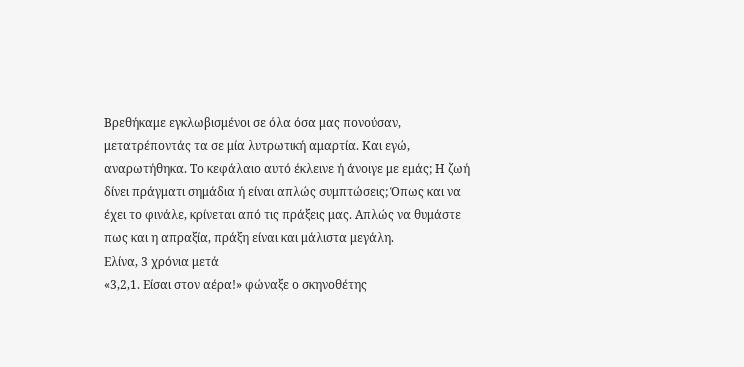Βρεθήκαμε εγκλωβισμένοι σε όλα όσα μας πονούσαν, μετατρέποντάς τα σε μία λυτρωτική αμαρτία. Και εγώ, αναρωτήθηκα. Το κεφάλαιο αυτό έκλεινε ή άνοιγε με εμάς; Η ζωή δίνει πράγματι σημάδια ή είναι απλώς συμπτώσεις; Όπως και να έχει το φινάλε, κρίνεται από τις πράξεις μας. Απλώς να θυμάστε πως και η απραξία, πράξη είναι και μάλιστα μεγάλη.
Ελίνα, 3 χρόνια μετά
«3,2,1. Είσαι στον αέρα!» φώναξε ο σκηνοθέτης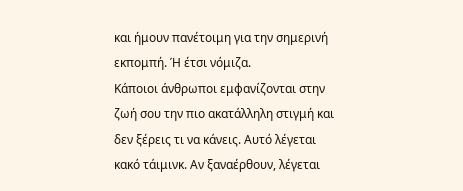και ήμουν πανέτοιμη για την σημερινή εκπομπή. Ή έτσι νόμιζα.
Κάποιοι άνθρωποι εμφανίζονται στην ζωή σου την πιο ακατάλληλη στιγμή και δεν ξέρεις τι να κάνεις. Αυτό λέγεται κακό τάιμινκ. Αν ξαναέρθουν, λέγεται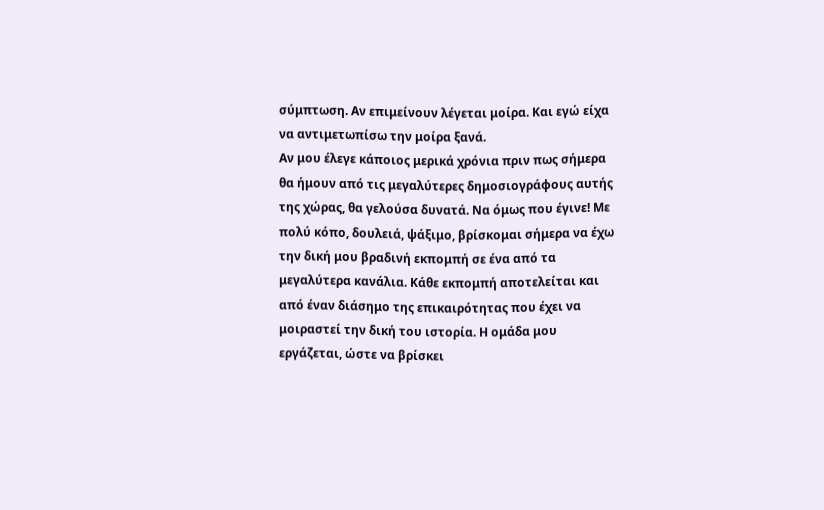σύμπτωση. Αν επιμείνουν λέγεται μοίρα. Και εγώ είχα να αντιμετωπίσω την μοίρα ξανά.
Αν μου έλεγε κάποιος μερικά χρόνια πριν πως σήμερα θα ήμουν από τις μεγαλύτερες δημοσιογράφους αυτής της χώρας, θα γελούσα δυνατά. Να όμως που έγινε! Με πολύ κόπο, δουλειά, ψάξιμο, βρίσκομαι σήμερα να έχω την δική μου βραδινή εκπομπή σε ένα από τα μεγαλύτερα κανάλια. Κάθε εκπομπή αποτελείται και από έναν διάσημο της επικαιρότητας που έχει να μοιραστεί την δική του ιστορία. Η ομάδα μου εργάζεται, ώστε να βρίσκει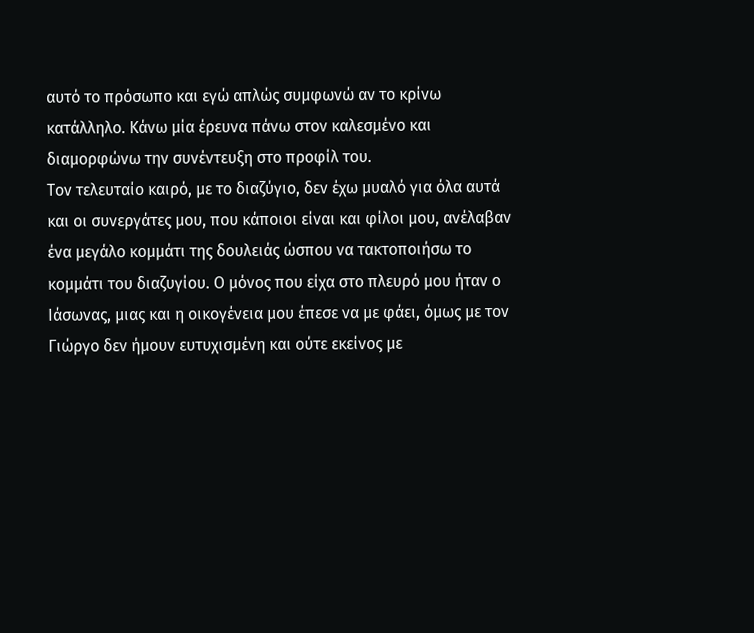αυτό το πρόσωπο και εγώ απλώς συμφωνώ αν το κρίνω κατάλληλο. Κάνω μία έρευνα πάνω στον καλεσμένο και διαμορφώνω την συνέντευξη στο προφίλ του.
Τον τελευταίο καιρό, με το διαζύγιο, δεν έχω μυαλό για όλα αυτά και οι συνεργάτες μου, που κάποιοι είναι και φίλοι μου, ανέλαβαν ένα μεγάλο κομμάτι της δουλειάς ώσπου να τακτοποιήσω το κομμάτι του διαζυγίου. Ο μόνος που είχα στο πλευρό μου ήταν ο Ιάσωνας, μιας και η οικογένεια μου έπεσε να με φάει, όμως με τον Γιώργο δεν ήμουν ευτυχισμένη και ούτε εκείνος με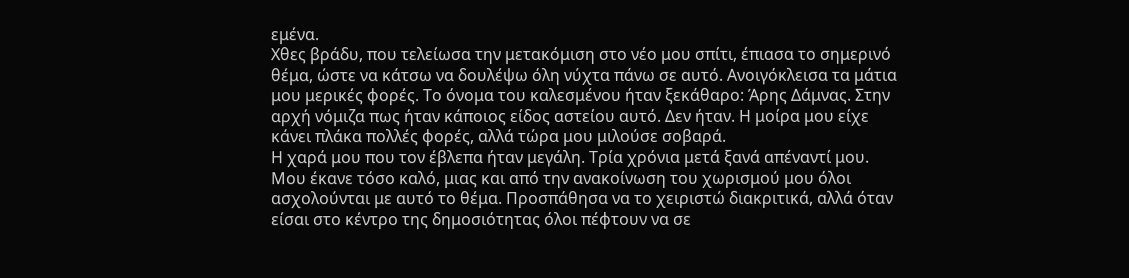εμένα.
Χθες βράδυ, που τελείωσα την μετακόμιση στο νέο μου σπίτι, έπιασα το σημερινό θέμα, ώστε να κάτσω να δουλέψω όλη νύχτα πάνω σε αυτό. Ανοιγόκλεισα τα μάτια μου μερικές φορές. Το όνομα του καλεσμένου ήταν ξεκάθαρο: Άρης Δάμνας. Στην αρχή νόμιζα πως ήταν κάποιος είδος αστείου αυτό. Δεν ήταν. Η μοίρα μου είχε κάνει πλάκα πολλές φορές, αλλά τώρα μου μιλούσε σοβαρά.
Η χαρά μου που τον έβλεπα ήταν μεγάλη. Τρία χρόνια μετά ξανά απέναντί μου. Μου έκανε τόσο καλό, μιας και από την ανακοίνωση του χωρισμού μου όλοι ασχολούνται με αυτό το θέμα. Προσπάθησα να το χειριστώ διακριτικά, αλλά όταν είσαι στο κέντρο της δημοσιότητας όλοι πέφτουν να σε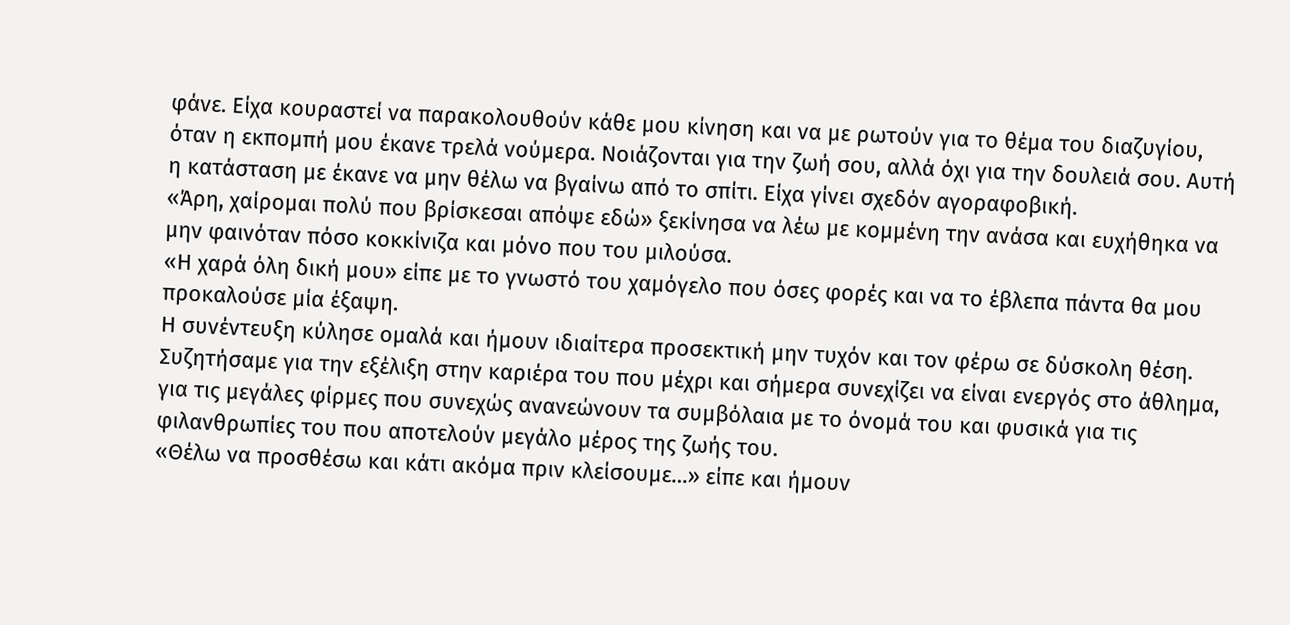φάνε. Είχα κουραστεί να παρακολουθούν κάθε μου κίνηση και να με ρωτούν για το θέμα του διαζυγίου, όταν η εκπομπή μου έκανε τρελά νούμερα. Νοιάζονται για την ζωή σου, αλλά όχι για την δουλειά σου. Αυτή η κατάσταση με έκανε να μην θέλω να βγαίνω από το σπίτι. Είχα γίνει σχεδόν αγοραφοβική.
«Άρη, χαίρομαι πολύ που βρίσκεσαι απόψε εδώ» ξεκίνησα να λέω με κομμένη την ανάσα και ευχήθηκα να μην φαινόταν πόσο κοκκίνιζα και μόνο που του μιλούσα.
«Η χαρά όλη δική μου» είπε με το γνωστό του χαμόγελο που όσες φορές και να το έβλεπα πάντα θα μου προκαλούσε μία έξαψη.
Η συνέντευξη κύλησε ομαλά και ήμουν ιδιαίτερα προσεκτική μην τυχόν και τον φέρω σε δύσκολη θέση. Συζητήσαμε για την εξέλιξη στην καριέρα του που μέχρι και σήμερα συνεχίζει να είναι ενεργός στο άθλημα, για τις μεγάλες φίρμες που συνεχώς ανανεώνουν τα συμβόλαια με το όνομά του και φυσικά για τις φιλανθρωπίες του που αποτελούν μεγάλο μέρος της ζωής του.
«Θέλω να προσθέσω και κάτι ακόμα πριν κλείσουμε…» είπε και ήμουν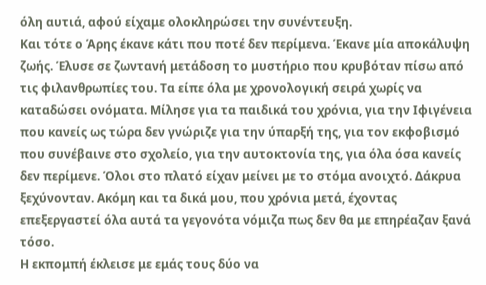όλη αυτιά, αφού είχαμε ολοκληρώσει την συνέντευξη.
Και τότε ο Άρης έκανε κάτι που ποτέ δεν περίμενα. Έκανε μία αποκάλυψη ζωής. Έλυσε σε ζωντανή μετάδοση το μυστήριο που κρυβόταν πίσω από τις φιλανθρωπίες του. Τα είπε όλα με χρονολογική σειρά χωρίς να καταδώσει ονόματα. Μίλησε για τα παιδικά του χρόνια, για την Ιφιγένεια που κανείς ως τώρα δεν γνώριζε για την ύπαρξή της, για τον εκφοβισμό που συνέβαινε στο σχολείο, για την αυτοκτονία της, για όλα όσα κανείς δεν περίμενε. Όλοι στο πλατό είχαν μείνει με το στόμα ανοιχτό. Δάκρυα ξεχύνονταν. Ακόμη και τα δικά μου, που χρόνια μετά, έχοντας επεξεργαστεί όλα αυτά τα γεγονότα νόμιζα πως δεν θα με επηρέαζαν ξανά τόσο.
Η εκπομπή έκλεισε με εμάς τους δύο να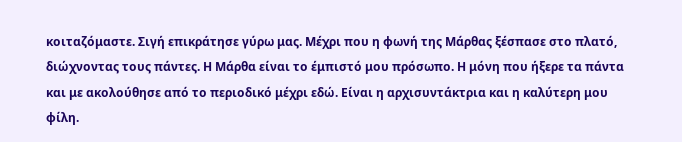κοιταζόμαστε. Σιγή επικράτησε γύρω μας. Μέχρι που η φωνή της Μάρθας ξέσπασε στο πλατό, διώχνοντας τους πάντες. Η Μάρθα είναι το έμπιστό μου πρόσωπο. Η μόνη που ήξερε τα πάντα και με ακολούθησε από το περιοδικό μέχρι εδώ. Είναι η αρχισυντάκτρια και η καλύτερη μου φίλη.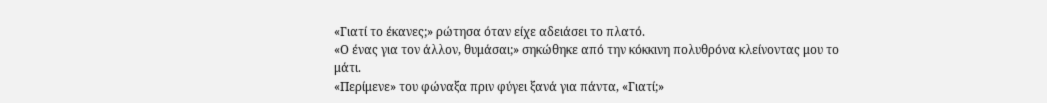«Γιατί το έκανες;» ρώτησα όταν είχε αδειάσει το πλατό.
«Ο ένας για τον άλλον, θυμάσαι;» σηκώθηκε από την κόκκινη πολυθρόνα κλείνοντας μου το μάτι.
«Περίμενε» του φώναξα πριν φύγει ξανά για πάντα, «Γιατί;»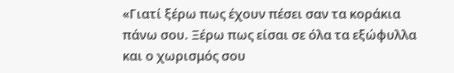«Γιατί ξέρω πως έχουν πέσει σαν τα κοράκια πάνω σου. Ξέρω πως είσαι σε όλα τα εξώφυλλα και ο χωρισμός σου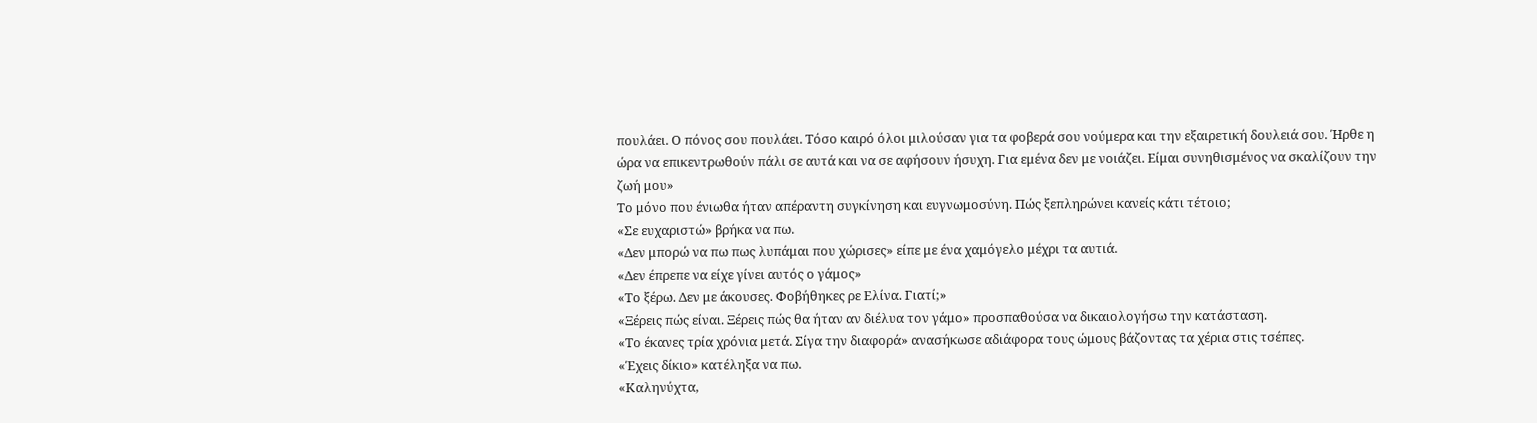πουλάει. Ο πόνος σου πουλάει. Τόσο καιρό όλοι μιλούσαν για τα φοβερά σου νούμερα και την εξαιρετική δουλειά σου. Ήρθε η ώρα να επικεντρωθούν πάλι σε αυτά και να σε αφήσουν ήσυχη. Για εμένα δεν με νοιάζει. Είμαι συνηθισμένος να σκαλίζουν την ζωή μου»
Το μόνο που ένιωθα ήταν απέραντη συγκίνηση και ευγνωμοσύνη. Πώς ξεπληρώνει κανείς κάτι τέτοιο;
«Σε ευχαριστώ» βρήκα να πω.
«Δεν μπορώ να πω πως λυπάμαι που χώρισες» είπε με ένα χαμόγελο μέχρι τα αυτιά.
«Δεν έπρεπε να είχε γίνει αυτός ο γάμος»
«Το ξέρω. Δεν με άκουσες. Φοβήθηκες ρε Ελίνα. Γιατί;»
«Ξέρεις πώς είναι. Ξέρεις πώς θα ήταν αν διέλυα τον γάμο» προσπαθούσα να δικαιολογήσω την κατάσταση.
«Το έκανες τρία χρόνια μετά. Σίγα την διαφορά» ανασήκωσε αδιάφορα τους ώμους βάζοντας τα χέρια στις τσέπες.
«Έχεις δίκιο» κατέληξα να πω.
«Καληνύχτα,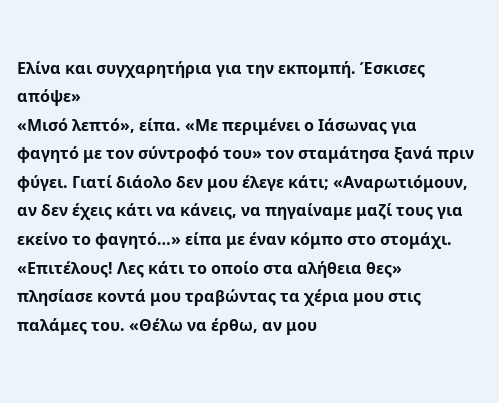Ελίνα και συγχαρητήρια για την εκπομπή. Έσκισες απόψε»
«Μισό λεπτό», είπα. «Με περιμένει ο Ιάσωνας για φαγητό με τον σύντροφό του» τον σταμάτησα ξανά πριν φύγει. Γιατί διάολο δεν μου έλεγε κάτι; «Αναρωτιόμουν, αν δεν έχεις κάτι να κάνεις, να πηγαίναμε μαζί τους για εκείνο το φαγητό…» είπα με έναν κόμπο στο στομάχι.
«Επιτέλους! Λες κάτι το οποίο στα αλήθεια θες» πλησίασε κοντά μου τραβώντας τα χέρια μου στις παλάμες του. «Θέλω να έρθω, αν μου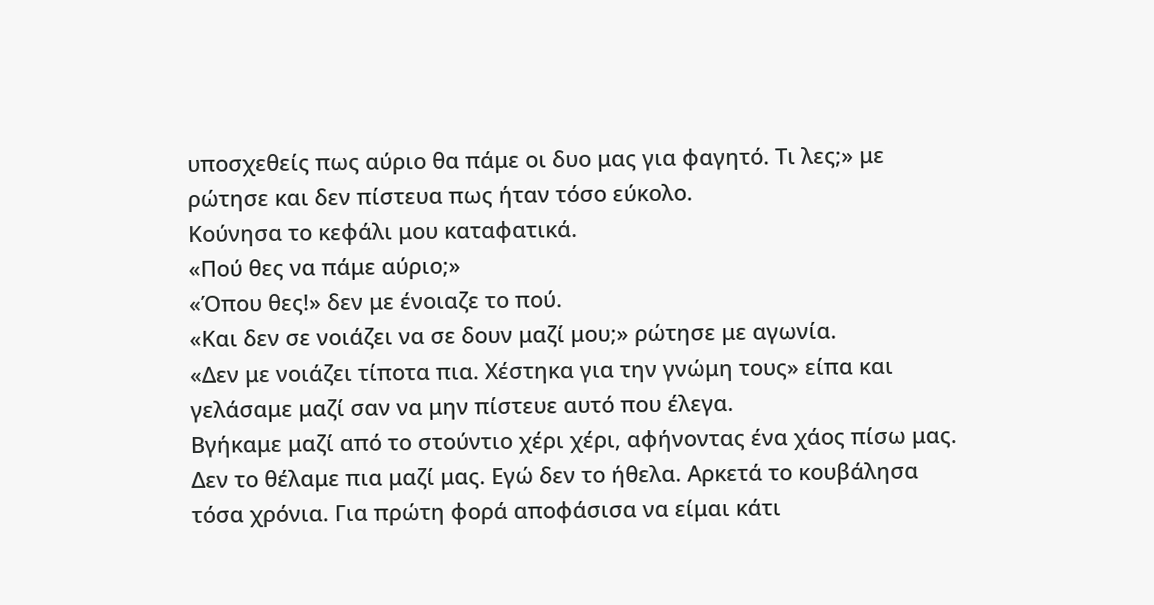υποσχεθείς πως αύριο θα πάμε οι δυο μας για φαγητό. Τι λες;» με ρώτησε και δεν πίστευα πως ήταν τόσο εύκολο.
Κούνησα το κεφάλι μου καταφατικά.
«Πού θες να πάμε αύριο;»
«Όπου θες!» δεν με ένοιαζε το πού.
«Και δεν σε νοιάζει να σε δουν μαζί μου;» ρώτησε με αγωνία.
«Δεν με νοιάζει τίποτα πια. Χέστηκα για την γνώμη τους» είπα και γελάσαμε μαζί σαν να μην πίστευε αυτό που έλεγα.
Βγήκαμε μαζί από το στούντιο χέρι χέρι, αφήνοντας ένα χάος πίσω μας. Δεν το θέλαμε πια μαζί μας. Εγώ δεν το ήθελα. Αρκετά το κουβάλησα τόσα χρόνια. Για πρώτη φορά αποφάσισα να είμαι κάτι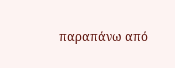παραπάνω από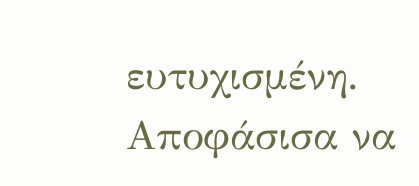ευτυχισμένη. Αποφάσισα να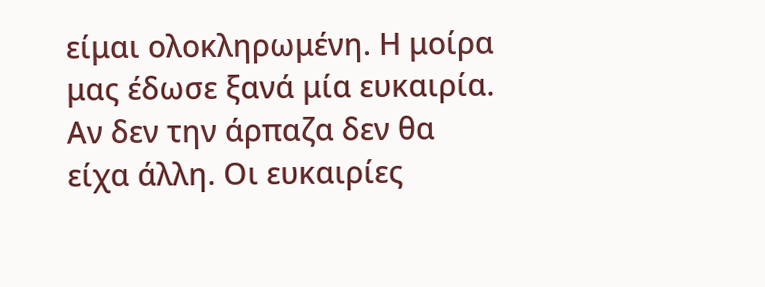είμαι ολοκληρωμένη. Η μοίρα μας έδωσε ξανά μία ευκαιρία. Αν δεν την άρπαζα δεν θα είχα άλλη. Οι ευκαιρίες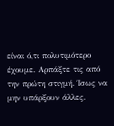είναι ό,τι πολυτιμότερο έχουμε. Αρπάξτε τις από την πρώτη στιγμή. Ίσως να μην υπάρξουν άλλες.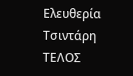Ελευθερία Τσιντάρη
ΤΕΛΟΣ